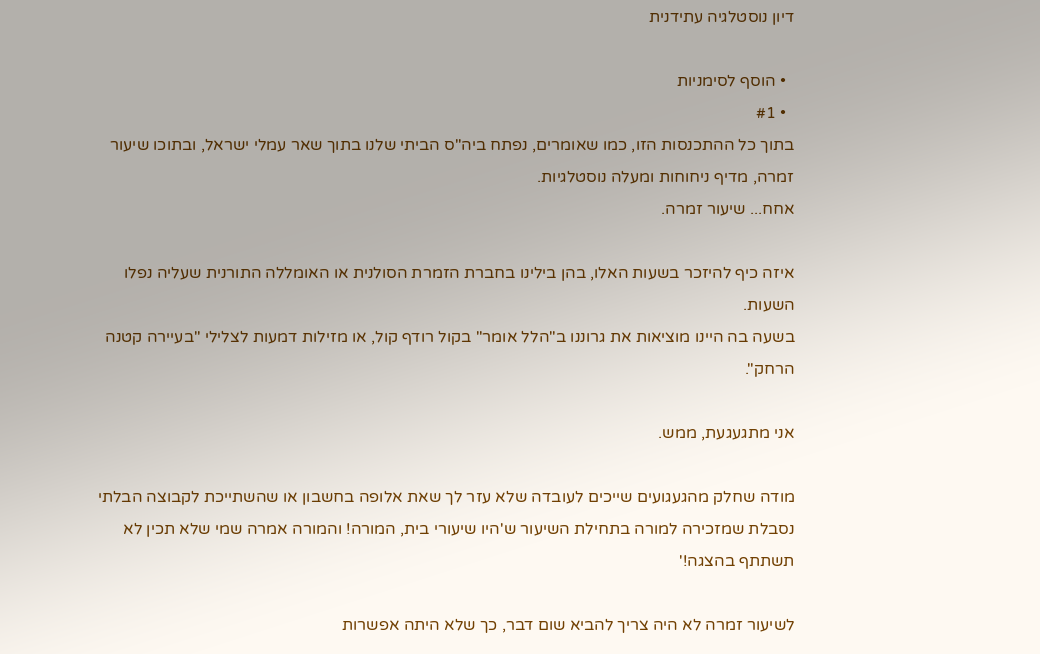דיון נוסטלגיה עתידנית

  • הוסף לסימניות
  • #1
בתוך כל ההתכנסות הזו, כמו שאומרים, נפתח ביה"ס הביתי שלנו בתוך שאר עמלי ישראל, ובתוכו שיעור זמרה, מדיף ניחוחות ומעלה נוסטלגיות.
אחח... שיעור זמרה.

איזה כיף להיזכר בשעות האלו, בהן בילינו בחברת הזמרת הסולנית או האומללה התורנית שעליה נפלו השעות.
בשעה בה היינו מוציאות את גרוננו ב"הלל אומר" בקול רודף קול, או מזילות דמעות לצלילי "בעיירה קטנה הרחק".

אני מתגעגעת, ממש.

מודה שחלק מהגעגועים שייכים לעובדה שלא עזר לך שאת אלופה בחשבון או שהשתייכת לקבוצה הבלתי נסבלת שמזכירה למורה בתחילת השיעור ש'היו שיעורי בית, המורה! והמורה אמרה שמי שלא תכין לא תשתתף בהצגה!'

לשיעור זמרה לא היה צריך להביא שום דבר, כך שלא היתה אפשרות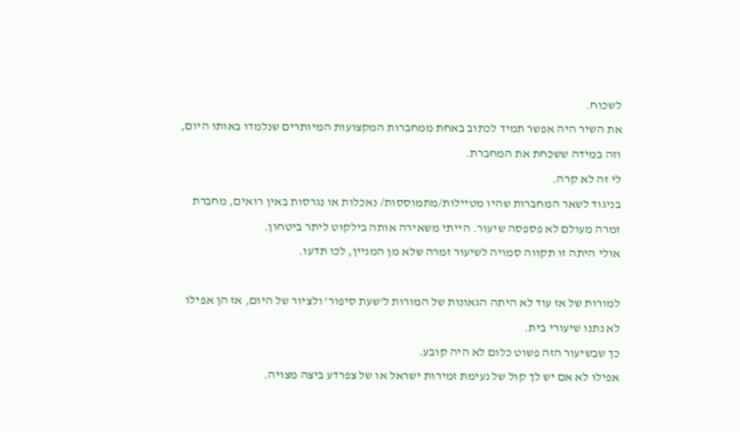לשכוח.
את השיר היה אפשר תמיד לכתוב באחת ממחברות המקצועות המיותרים שנלמדו באותו היום, וזה במידה ששכחת את המחברת.
לי זה לא קרה.
בניגוד לשאר המחברות שהיו מטיילות/מתמוססות/ נאכלות או נגרסות באין רואים, מחברת זמרה מעולם לא פספסה שיעור. הייתי משאירה אותה בילקוט ליתר ביטחון.
אולי היתה זו תקווה סמויה לשיעור זמרה שלא מן המניין, לכו תדעו.

למורות של אז עוד לא היתה הגאונות של המורות ל'שעת סיפור' ולציור של היום, אז הן אפילו לא נתנו שיעורי בית.
כך שבשיעור הזה פשוט כלום לא היה קובע.
אפילו לא אם יש לך קול של נעימת זמירות ישראל או של צפרדע ביצה מצויה.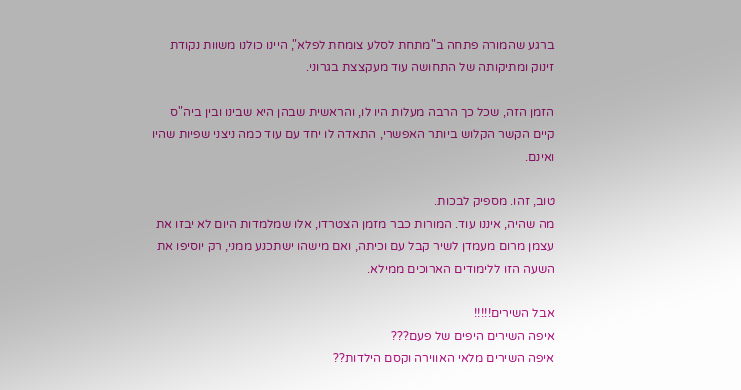ברגע שהמורה פתחה ב"מתחת לסלע צומחת לפלא", היינו כולנו משוות נקודת זינוק ומתיקותה של התחושה עוד מעקצצת בגרוני.

הזמן הזה, שכל כך הרבה מעלות היו לו, והראשית שבהן היא שבינו ובין ביה"ס קיים הקשר הקלוש ביותר האפשרי, התאדה לו יחד עם עוד כמה ניצני שפיות שהיו ואינם.

טוב, זהו. מספיק לבכות.
מה שהיה, איננו עוד. המורות כבר מזמן הצטרדו, אלו שמלמדות היום לא יבזו את עצמן מרום מעמדן לשיר קבל עם וכיתה, ואם מישהו ישתכנע ממני, רק יוסיפו את השעה הזו ללימודים הארוכים ממילא.

אבל השירים!!!!!
איפה השירים היפים של פעם???
איפה השירים מלאי האווירה וקסם הילדות??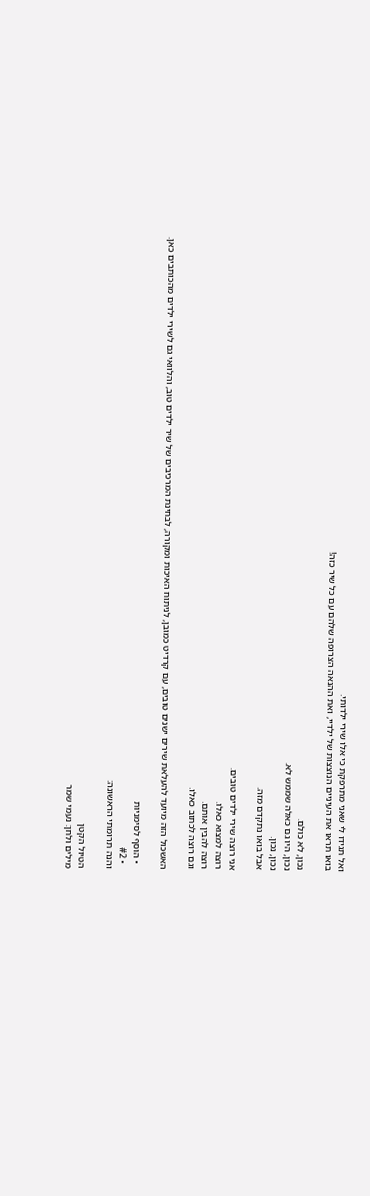ואל תגידו לי שאני מתרפקת כי אלו שירי ילדותי.
בואו תראו את העיניים הנוצצות של ילדיי, ואת ההנאה הצרופה שלהם עם כל שיר כזה!

נכון, לא כולם.
נכון, היו גם כאלה שממש לא.
נכון, נכון.
אבל בואו נתקדם מזה.

אני רוצה שירי ילדים טובים.
רוצה למצוא כאלו.
רוצה להבין אותם.
וגם רוצה לכתוב כאלו.

האשכול הזה מיועד להעלאת שירים ישנים טובים, עם קרדיט כמובן, לניתוח האיכות ומקורה, לבחינת המרכיבים של שיר ילדים טוב, והלוואי גם לשירי ילדים מהכותבים כאן.

  • הוסף לסימניות
  • #2
והנה תרומתי הראשונה:

הטיול הקטן
מילים ולחן: נעמי שמר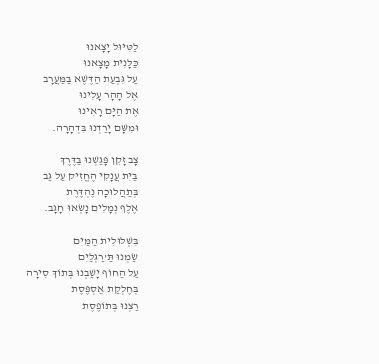לַטִּיּוּל יָצָאנוּ
כַּלָּנִית מָצָאנוּ
עַל גִּבְעַת הַדֶּשֶׁא בַּמַּעֲרָב
אֶל הָהָר עָלִינוּ
אֶת הַיָּם רָאִינוּ
וּמִשָּׁם יָרַדְנוּ בִּדְהָרָה.

צָב זָקֵן פָּגַשְׁנוּ בַּדֶּרֶךְ
בַּיִת עֲנָקִי הֶחֱזִיק עַל גַּב
בְּתַהֲלוּכָה נֶהְדֶּרֶת
אֶלֶף נְמָלִים נָשְׂאוּ חָגָב.

בִּשְׁלוּלִית הַמַּיִם
שַׂמְנוּ תַּ'רַגְּלַיִם
עַל הַחוֹף יָשַׁבְנוּ בְּתוֹךְ סִירָה
בְּחֶלְקַת אַסְפֶּסֶת
רַצְנוּ בְּתוֹפֶסֶת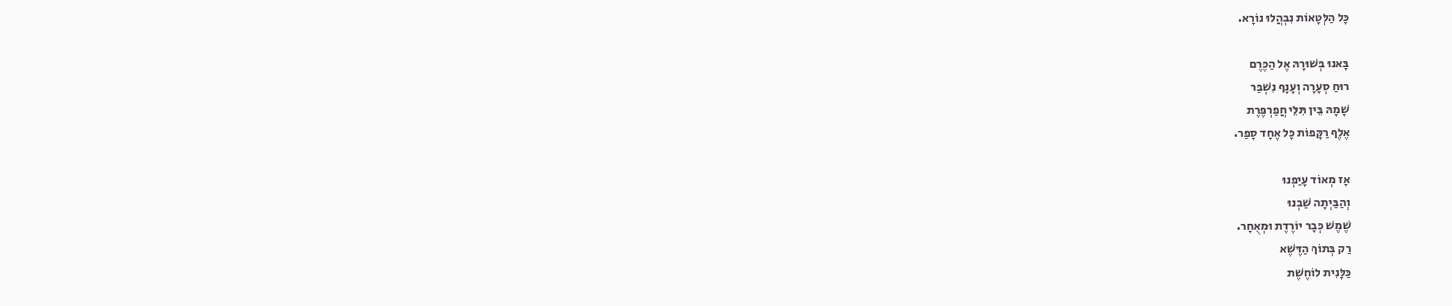כָּל הַלְּטָאוֹת נִבְהֲלוּ נוֹרָא.

בָּאנוּ בְּשׁוּרָהּ אֶל הַכֶּרֶם
רוּחַ סְעָרָה וְעָנָף נִשְׁבַּר
שׇׁמָהּ בֵּין תִּלֵּי חֲפַרְפֶּרֶת
אֶלֶף רַקָּפוֹת כָּל אֶחָד סָפַר.

אָז מְאוֹד עָיַפְנוּ
וְהַבַּיְתָה שַׁבְנוּ
שֶׁמֶשׁ כְּבָר יוֹרֶדֶת וּמְאֻחָר.
רַק בְּתוֹךְ הַדֶּשֶׁא
כַּלָּנִית לוֹחֶשֶׁת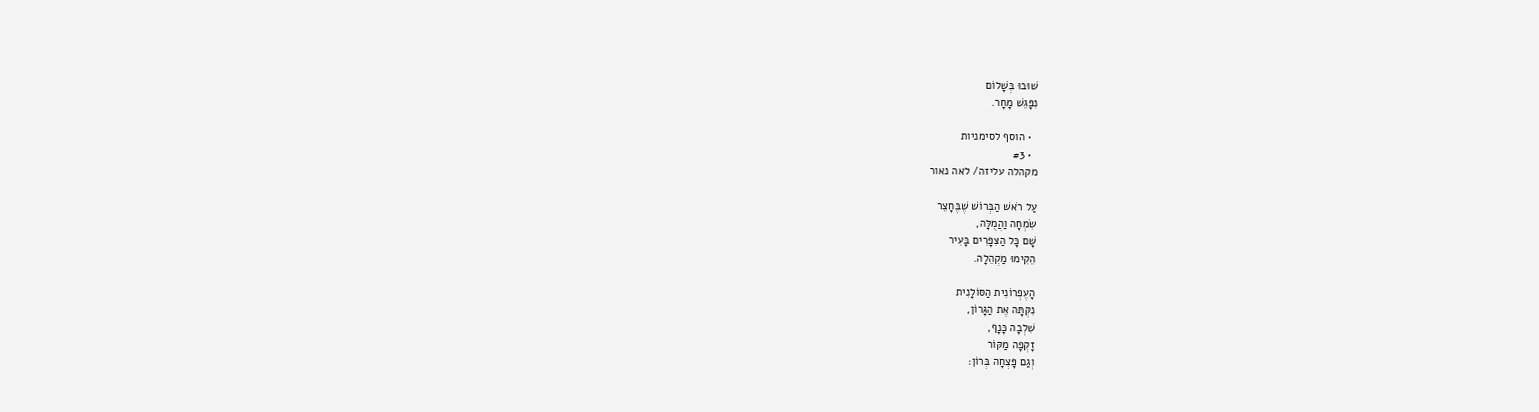שׁוּבוּ בְּשָׁלוֹם
נִפָּגֵשׁ מָחָר.

  • הוסף לסימניות
  • #3
מקהלה עליזה/ לאה נאור

עַל רֹאשׁ הַבְּרוֹשׁ שֶׁבֶּחָצֵר
שִׂמְחָה וַהֲמֻלָּה,
שָׁם כָּל הַצִּפָּרִים בָּעִיר
הֵקִימוּ מַקְהֵלָה.

הָעֶפְרוֹנִית הַסּוֹלָנִית
נִקְּתָּה אֶת הַגָּרוֹן,
שִׁלְבָה כָּנָף,
זָקְפָה מַקּוֹר
וְגַם פָּצְחָה בְּרוֹן: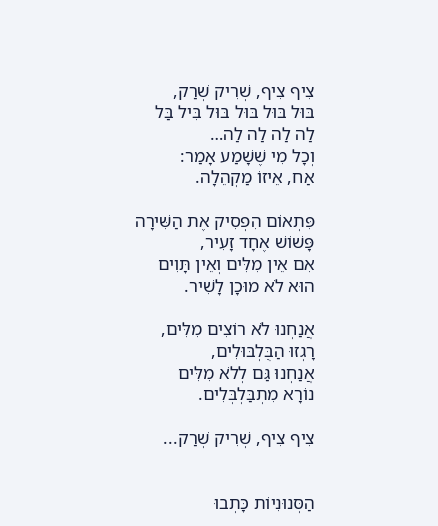צִיף צִיף, שְׁרִיק שְׁרַק,
בּוּל בּוּל בּוּל בּוּל בִּיל בַּל
לַה לַה לַה לַה…
וְכָל מִי שֶׁשָׁמַע אָמַר:
אַח, אֵיזוֹ מַקְהֵלָה.

פִּתְאוֹם הִפְסִיק אֶת הַשִּׁירָה
פָּשׁוֹשׁ אֶחָד זָעִיר,
אִם אֵין מִלִּים וְאֵין תָּוִים
הוּא לֹא מוּכָן לָשִׁיר.

אֲנַחְנוּ לֹא רוֹצִים מִלִּים,
רָגְזוּ הַבֻּלְבּוּלִים,
אֲנַחְנוּ גַּם לְלֹא מִלִּים
נוֹרָא מִתְבַּלְבְּלִים.

צִיף צִיף, שְׁרִיק שְׁרַק...


הַסְּנוּנִיוֹת כָּתְבוּ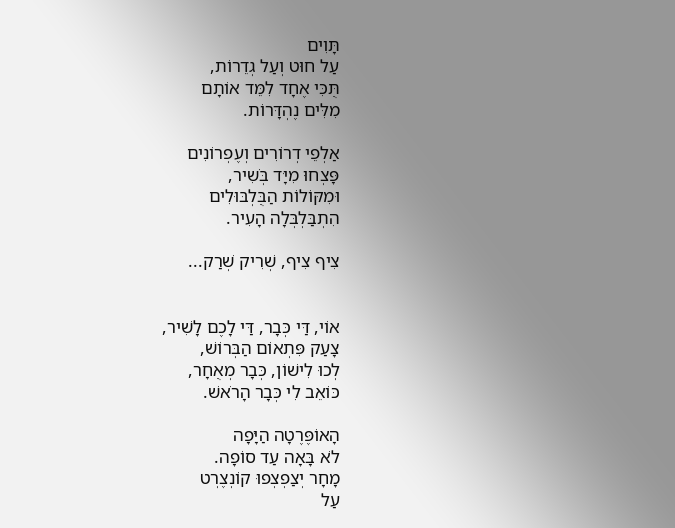תָּוִים
עַל חוּט וְעַל גְדֵרוֹת,
תֻּכִּי אֶחָד לִמֵּד אוֹתָם
מִלִּים נֶהְדָּרוֹת.

אַלְפֵי דְרוֹרִים וְעֶפְרוֹנִים
פָּצְחוּ מִיָּד בְֹּשִיר,
וּמִקּוֹלוֹת הַבֻּלְבּוּלִים
הִתְבַּלְבְּלָה הָעִיר.

צִיף צִיף, שְׁרִיק שְׁרַק...


אוֹי, דַּי כְּבָר, דַּי לָכֶם לָשִׁיר,
צָעַק פִּתְאוֹם הַבְּרוֹשׁ,
לְכוּ לִישׁוֹן, כְּבָר מְאֻחָר,
כּוֹאֵב לִי כְּבָר הָרֹאשׁ.

הָאוֹפֶּרֶטָה הַיָּפָה
לֹא בָּאָה עַד סוֹפָה.
מָחָר יְצַפְצְפוּ קוֹנְצֶרְט
עַל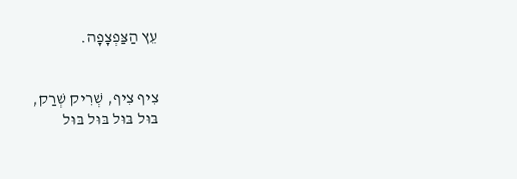עֵץ הַצַּפְצָפָה.


צִיף צִיף, שְׁרִיק שְׁרַק,
בּוּל בּוּל בּוּל בּוּל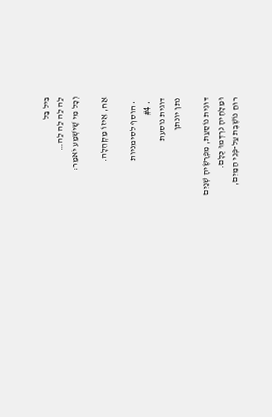בִּיל בַּל
לַה לַה לַה לַה…
וְכָל מִי שִֶׁישְׁמַע יֹאמַר:

אַח, אֵיזוֹ מַקְהֵלָה.

  • הוסף לסימניות
  • #4
דוגית נוסעת
נתן יונתן

דּוּגִית נוֹסַעַת, מִפְרָשֶׂיהָ שְׁנַיִם
וּמַלָּחֶיהָ נִרְדְּמוּ כֻּלָּם.
רוּחַ נוֹשֶׁבֶת עַל-פְּנֵי הַמַּיִם,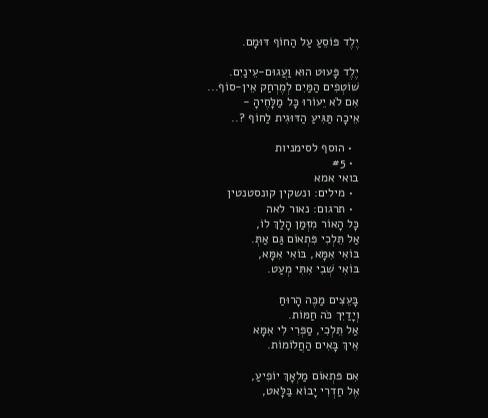יֶלֶד פּוֹסֵעַ עַל הַחוֹף דּוּמָם.

יֶלֶד פָּעוּט הוּא וַעֲגוּם-עֵינַיִם.
שׁוֹטְפִים הַמַּיִם לְמֶרְחַק אֵין-סוֹף...
אִם לֹא יֵעוֹרוּ כָּל מַלָּחֶיהָ -
אֵיכָה תַּגִּיעַ הַדּוּגִית לַחוֹף ?..

  • הוסף לסימניות
  • #5
בואי אמא
  • מילים: ונשקין קונסטנטין
  • תרגום: נאור לאה
כָּל הָאוֹר מִזְּמַן הָלַךְ לוֹ,
אַל תֵּלְכִי פִּתְאוֹם גַּם אַתְּ.
בּוֹאִי אִמָּא, בּוֹאִי אִמָּא,
בּוֹאִי שְׁבִי אִתִּי מְעַט.

בָּעֵצִים מַכֶּה הָרוּחַ
וְיָדַיִּך כֹּה חַמּוֹת.
אַל תֵּלְכִי, סַפְּרִי לִי אִמָּא
אֵיךְ בָּאִים הַחֲלוֹמוֹת.

אִם פּתְאוֹם מַלְאָךְ יוֹפִיעַ,
אֶל חַדְרִי יָבוֹא בַּלָּאט,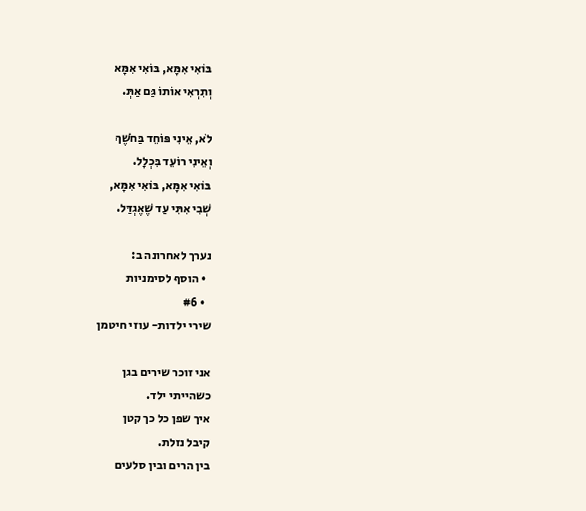בּוֹאִי אִמָּא, בּוֹאִי אִמָּא
וְתִרְאִי אוֹתוֹ גַּם אַתְּ.

לֹא, אֵינִי פּוֹחֵד בַּחֹשֶׁךְ
וְאֵינִי רוֹעֵד בִּכְלָל.
בּוֹאִי אִמָּא, בּוֹאִי אִמָּא,
שְׁבִי אִתִּי עַד שֶׁאֶגְדַּל.

נערך לאחרונה ב:
  • הוסף לסימניות
  • #6
שירי ילדות- עוזי חיטמן

אני זוכר שירים בגן
כשהייתי ילד.
איך שפן כל כך קטן
קיבל נזלת.
בין הרים ובין סלעים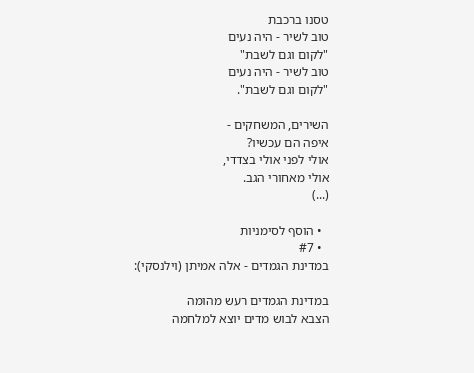טסנו ברכבת
טוב לשיר - היה נעים
"לקום וגם לשבת"
טוב לשיר - היה נעים
"לקום וגם לשבת".

השירים, המשחקים -
איפה הם עכשיו?
אולי לפני אולי בצדדי,
אולי מאחורי הגב.
(...)

  • הוסף לסימניות
  • #7
במדינת הגמדים - אלה אמיתן (וילנסקי):

במדינת הגמדים רעש מהומה
הצבא לבוש מדים יוצא למלחמה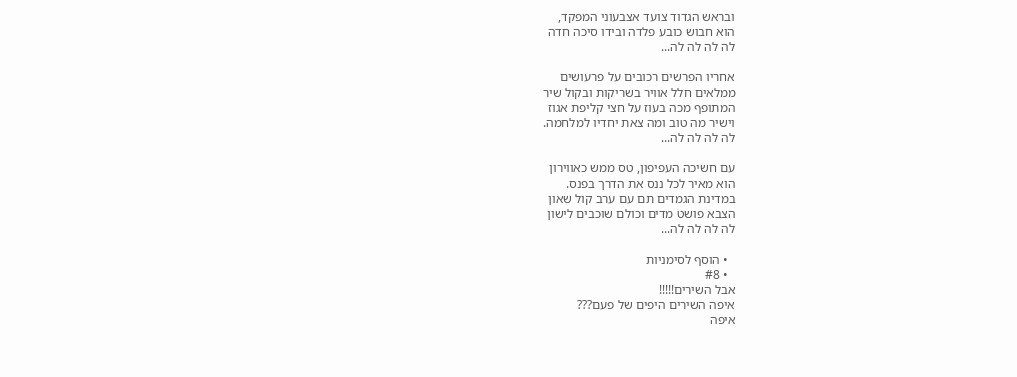ובראש הגדוד צועד אצבעוני המפקד,
הוא חבוש כובע פלדה ובידו סיכה חדה
לה לה לה לה...

אחריו הפרשים רכובים על פרעושים
ממלאים חלל אוויר בשריקות ובקול שיר
המתופף מכה בעוז על חצי קליפת אגוז
וישיר מה טוב ומה צאת יחדיו למלחמה.
לה לה לה לה...

עם חשיכה העפיפון, טס ממש כאווירון
הוא מאיר לכל ננס את הדרך בפנס.
במדינת הגמדים תם עם ערב קול שאון
הצבא פושט מדים וכולם שוכבים לישון
לה לה לה לה...

  • הוסף לסימניות
  • #8
אבל השירים!!!!!
איפה השירים היפים של פעם???
איפה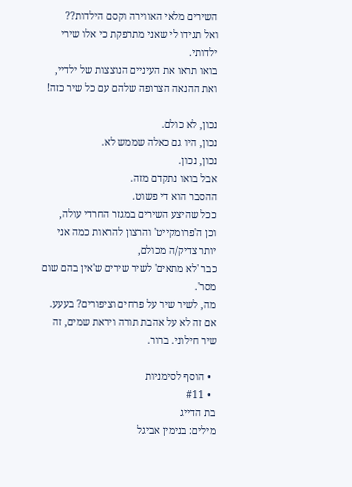השירים מלאי האווירה וקסם הילדות??
ואל תגידו לי שאני מתרפקת כי אלו שירי ילדותי.
בואו תראו את העיניים הנוצצות של ילדיי, ואת ההנאה הצרופה שלהם עם כל שיר כזה!

נכון, לא כולם.
נכון, היו גם כאלה שממש לא.
נכון, נכון.
אבל בואו נתקדם מזה.
ההסבר הוא די פשוט.
ככל שהיצע השירים במגזר החרדי עולה,
וכן ה'פרומקייט' והרצון להראות כמה אני יותר צדיק/ה מכולם,
כבר 'לא מתאים' לשיר שירים ש'אין בהם שום מסר'.
מה, לשיר שיר על פרחים וציפורים? בעעע.
אם זה לא על אהבת תורה ויראת שמים, זה שיר חילוני. ברור.

  • הוסף לסימניות
  • #11
בת הדייג
מילים: בנימין אביגל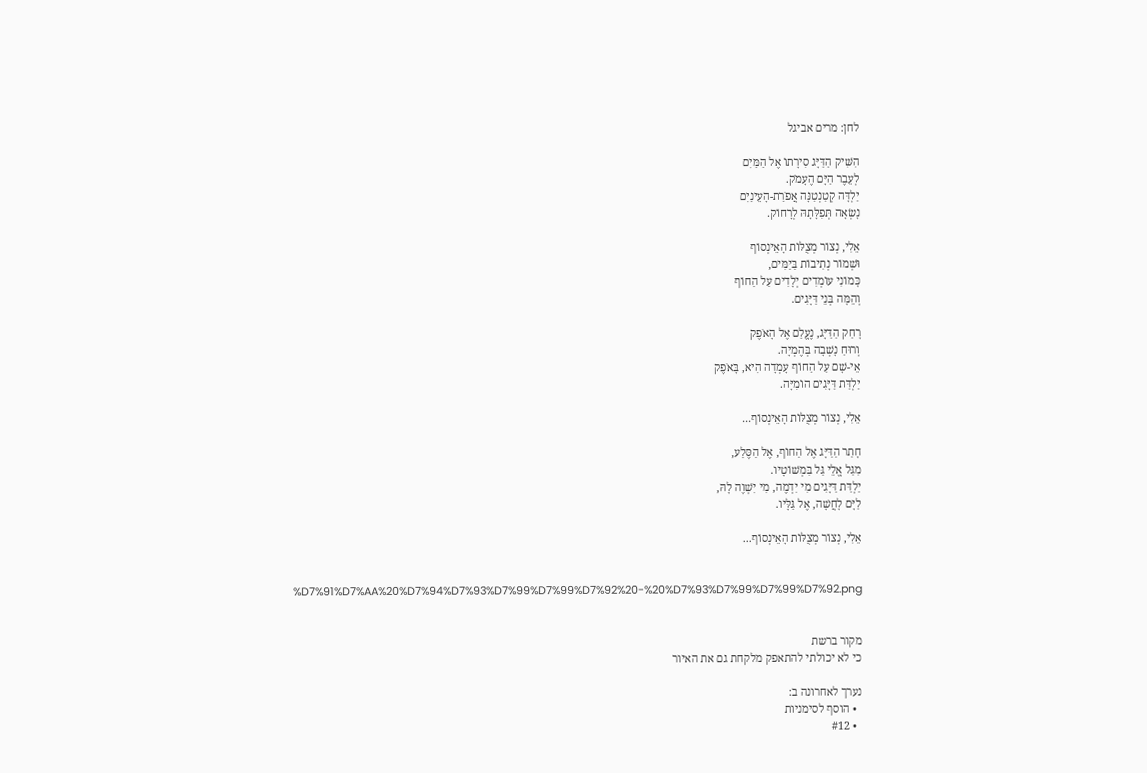לחן: מרים אביגל

הִשִּׁיק הַדַּיָּג סִירָתוֹ אֶל הַמַּיִם
לְעֵבֶר הַיָּם הֶעָמֹק.
יַלְדָּה קְטַנְטַנָּה אֲפֹרַת-הָעֵינַיִם
נָשְׂאָה תְּפִלָּתָהּ לְרָחוֹק.

אֵלִי, נְצוֹר מְצֻלּוֹת הָאֵינְסוֹף
וּשְׁמוֹר נְתִיבוֹת בַּיַמִּים,
כָּמוֹנִי עוֹמְדִים יְלָדִים עַל הַחוֹף
וְהֵמָּה בְּנֵי דַּיָּגִים.

רָחַק הַדַּיָּג, נֶעֱלַם אֶל הָאֹפֶק
וְרוּחַ נָשְׁבָה בְּהֶמְיָה.
אֵי-שָׁם עַל הַחוֹף עָמְדָה הִיא, בָּאֹפֶק
יַלְדַּת דַּיָּגִים הוֹמִיָּה.

אֵלִי, נְצוֹר מְצֻלּוֹת הָאֵינְסוֹף...

חָתַר הַדַּיָּג אֶל הַחוֹף, אֶל הַסֶּלַע,
מִגַּל אֱלֵי גַּל בִּמְשׁוֹטָיו.
יַלְדַּת דַּיָּגִים מִי יִדְמֶה, מִי יִשְׁוֶה לָהּ,
לַיָּם לָחֲשָׁה, אֶל גַּלָּיו.

אֵלִי, נְצוֹר מְצֻלּוֹת הָאֵינְסוֹף...


%D7%91%D7%AA%20%D7%94%D7%93%D7%99%D7%99%D7%92%20-%20%D7%93%D7%99%D7%99%D7%92.png


מקור ברשת
כי לא יכולתי להתאפק מלקחת גם את האיור

נערך לאחרונה ב:
  • הוסף לסימניות
  • #12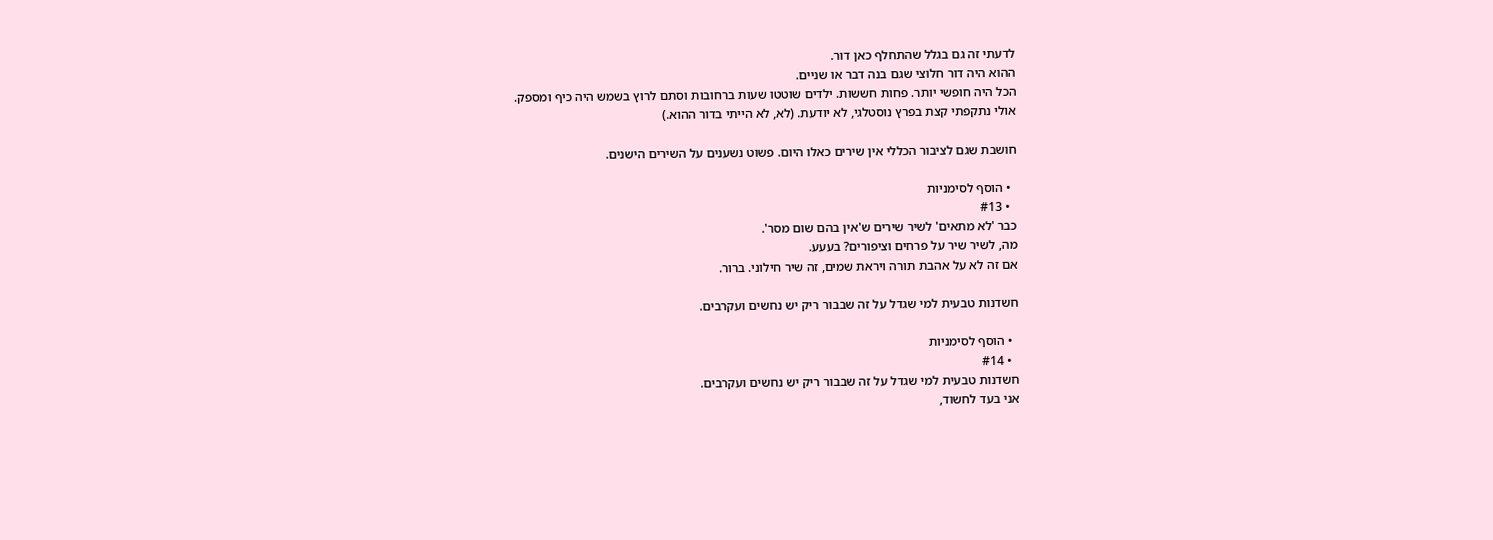לדעתי זה גם בגלל שהתחלף כאן דור.
ההוא היה דור חלוצי שגם בנה דבר או שניים.
הכל היה חופשי יותר. פחות חששות. ילדים שוטטו שעות ברחובות וסתם לרוץ בשמש היה כיף ומספק.
אולי נתקפתי קצת בפרץ נוסטלגי, לא יודעת. (לא, לא הייתי בדור ההוא.)

חושבת שגם לציבור הכללי אין שירים כאלו היום. פשוט נשענים על השירים הישנים.

  • הוסף לסימניות
  • #13
כבר 'לא מתאים' לשיר שירים ש'אין בהם שום מסר'.
מה, לשיר שיר על פרחים וציפורים? בעעע.
אם זה לא על אהבת תורה ויראת שמים, זה שיר חילוני. ברור.

חשדנות טבעית למי שגדל על זה שבבור ריק יש נחשים ועקרבים.

  • הוסף לסימניות
  • #14
חשדנות טבעית למי שגדל על זה שבבור ריק יש נחשים ועקרבים.
אני בעד לחשוד,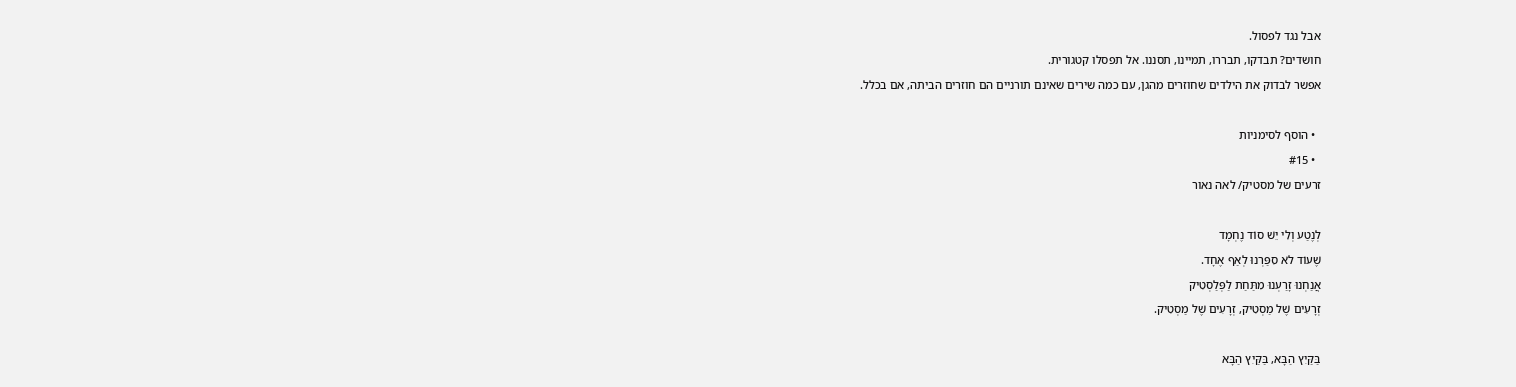אבל נגד לפסול.
חושדים? תבדקו, תבררו, תמיינו, תסננו. אל תפסלו קטגורית.
אפשר לבדוק את הילדים שחוזרים מהגן, עם כמה שירים שאינם תורניים הם חוזרים הביתה, אם בכלל.

  • הוסף לסימניות
  • #15
זרעים של מסטיק/ לאה נאור

לְנֶטַע וְלִי יֵשׁ סוֹד נֶחְמָד
שֶׁעוֹד לֹא סִפַּרְנוּ לְאַף אֶחָד.
אֲנַחְנוּ זָרַעְנוּ מִתַּחַת לַפְּלַסְטִיק
זְרָעִים שֶׁל מַסְטִיק, זְרָעִים שֶׁל מַסְטִיק.

בַּקַּיִץ הַבָּא, בַּקַּיִץ הַבָּא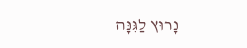נָרוּץ לַגִּנָּה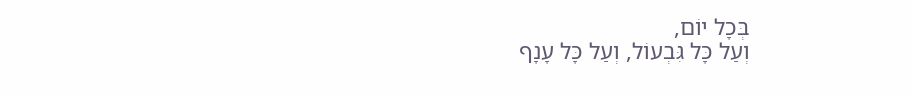בְּכָל יוֹם,
וְעַל כָּל גִּבְעוֹל, וְעַל כָּל עָנָף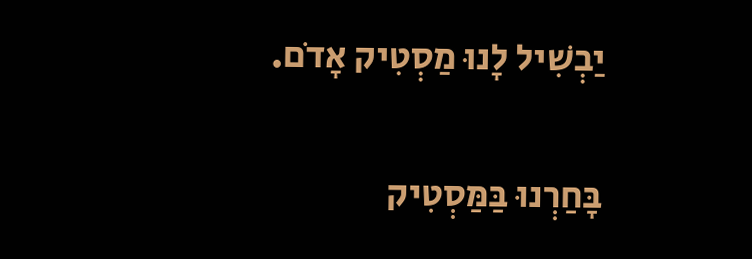יַבְשִׁיל לָנוּ מַסְטִיק אָדֹם.

בָּחַרְנוּ בַּמַּסְטִיק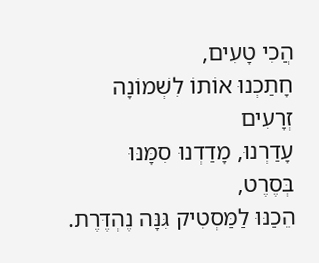הֲכִי טָעִים,
חָתַכְנוּ אוֹתוֹ לִשְׁמוֹנָה זְרָעִים
עָדַרְנוּ, מָדַדְנוּ סִמָּנּוּ בְּסֶרֶט,
הֵכַנּוּ לַמַּסְטִיק גִּנָּה נֶהְדֶּרֶת.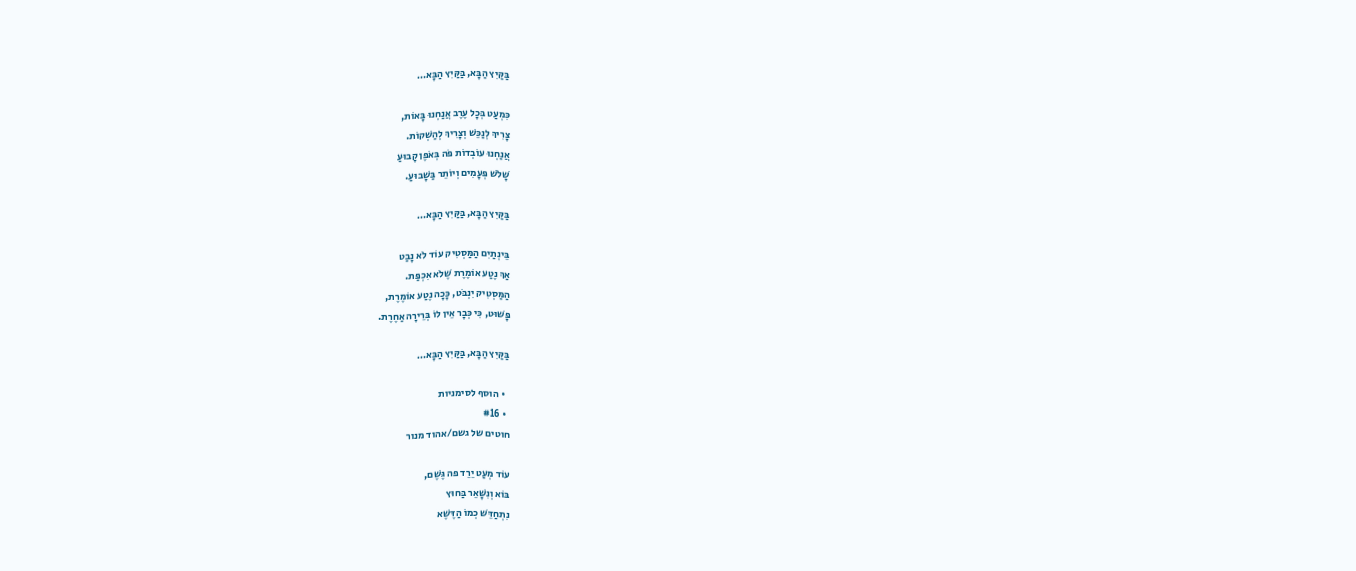בַּקַּיִץ הַבָּא, בַּקַּיִץ הַבָּא…

כִּמְעַט בְּכָל עֶרֶב אֲנַחְנוּ בָּאוֹת,
צָרִיךְ לְנַכֵּשׁ וְצָרִיךְ לְהַשְׁקוֹת.
אֲנַחְנוּ עוֹבְדוֹת פֹּה בְּאֹפֶן קָבוּעַ
שָׁלֹשׁ פְּעָמִים וְיוֹתֵר בַּשָׁבוּעַ.

בַּקַּיִץ הַבָּא, בַּקַּיִץ הַבָּא…

בֵּינְתַיִם הַמַּסְטִיק עוֹד לֹא נָבַט
אַךְ נֶטַע אוֹמֶרֶת שֶׁלֹא אִכְפַּת.
הַמַּסְטִיק יִנְבֹּט, כָּכָה נֶטַע אוֹמֶרֶת,
פָּשׁוּט, כִּי כְּבָר אֵין לוֹ בְּרֵירָה אַחֶרֶת.

בַּקַּיִץ הַבָּא, בַּקַּיִץ הַבָּא…

  • הוסף לסימניות
  • #16
חוטים של גשם/אהוד מנור

עוֹד מְעַט יֵרֵד פה גֶּשֶׁם,
בּוֹא וְנִשָּׁאֵר בַּחוּץ
נִתְחַדֵּשׁ כְמוֹ הַדֶּשֶׁא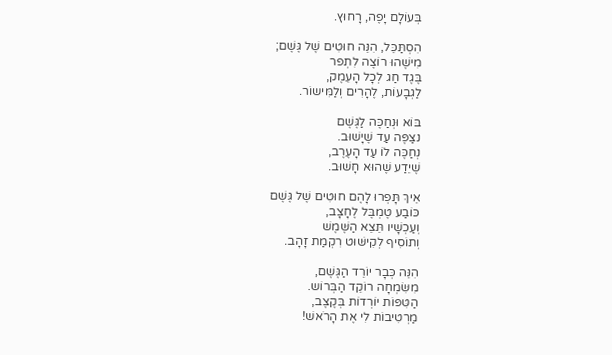בְּעוֹלָם יָפֶה, רָחוּץ.

הִסְתַּכֵּל, הִנֵּה חוּטִים שֶׁל גֶּשֶׁם;
מִישֶׁהוּ רוֹצֶה לִתְפר
בֶּגֶד חַג לְכָל הָעֵמֶק,
לַגְבָעוֹת, לֶהָרִים וְלַמִּישוֹר.

בּוֹא וּנְחַכֶּה לַגֶּשֶׁם
נצַפֶּה עַד שֶׁיָשׁוּב.
נְחַכֶּה לוֹ עַד הָעֶרֶב,
שֶׁיֵדַע שֶׁהוּא חָשׁוּב.

אֵיךְ תָּפְרוּ לָהֶם חוּטִים שֶׁל גֶּשֶׁם
כּוֹבַע טֶמְבֶּל לֶחָצָב,
וְעַכְשָׁיו תֵּצֵא הַשֶּׁמֶשׁ
וְתוֹסִיף לְקִישּׁוּט רִקְמַת זָהָב.

הִנֵּה כְּבָר יוֹרֵד הַגֶּשֶׁם,
מִשִּׂמְחָה רוֹקֵד הַבְּרוֹש.
הַטִּפּוֹת יוֹרְדוֹת בְּקֶצֶב,
מַרְטִיבוֹת לִי אֶת הָרֹאשׁ!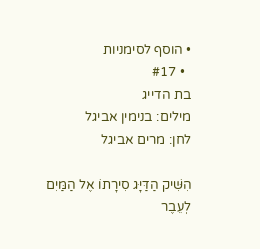• הוסף לסימניות
  • #17
בת הדייג
מילים: בנימין אביגל
לחן: מרים אביגל

הִשִּׁיק הַדַּיָּג סִירָתוֹ אֶל הַמַּיִם
לְעֵבֶר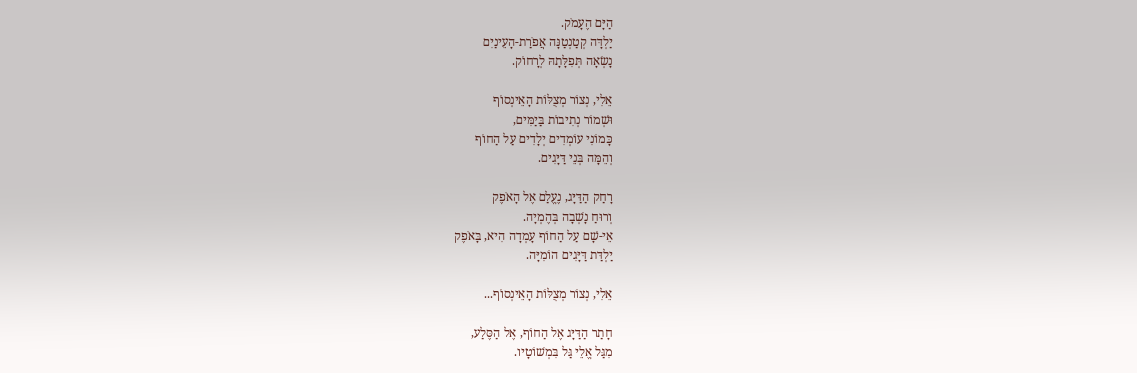הַיָּם הֶעָמֹק.
יַלְדָּה קְטַנְטַנָּה אֲפֹרַת-הָעֵינַיִם
נָשְׂאָה תְּפִלָּתָהּ לְרָחוֹק.

אֵלִי, נְצוֹר מְצֻלּוֹת הָאֵינְסוֹף
וּשְׁמוֹר נְתִיבוֹת בַּיַמִּים,
כָּמוֹנִי עוֹמְדִים יְלָדִים עַל הַחוֹף
וְהֵמָּה בְּנֵי דַּיָּגִים.

רָחַק הַדַּיָּג, נֶעֱלַם אֶל הָאֹפֶק
וְרוּחַ נָשְׁבָה בְּהֶמְיָה.
אֵי-שָׁם עַל הַחוֹף עָמְדָה הִיא, בָּאֹפֶק
יַלְדַּת דַּיָּגִים הוֹמִיָּה.

אֵלִי, נְצוֹר מְצֻלּוֹת הָאֵינְסוֹף...

חָתַר הַדַּיָּג אֶל הַחוֹף, אֶל הַסֶּלַע,
מִגַּל אֱלֵי גַּל בִּמְשׁוֹטָיו.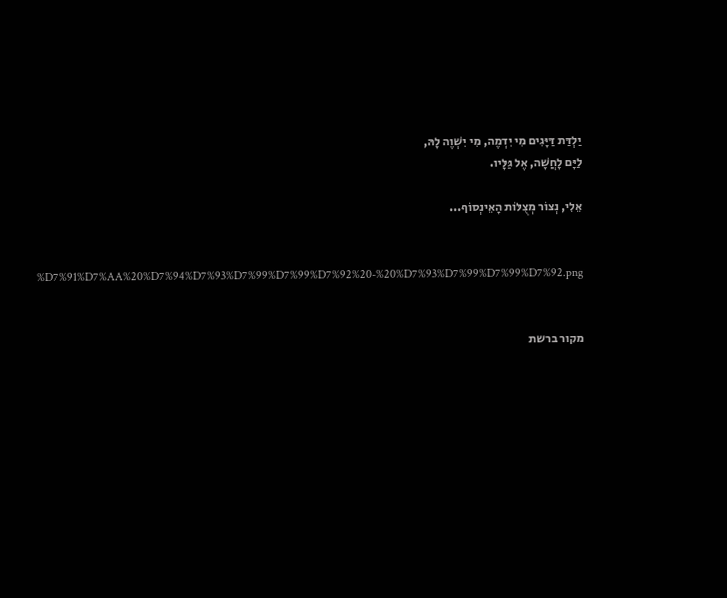יַלְדַּת דַּיָּגִים מִי יִדְמֶה, מִי יִשְׁוֶה לָהּ,
לַיָּם לָחֲשָׁה, אֶל גַּלָּיו.

אֵלִי, נְצוֹר מְצֻלּוֹת הָאֵינְסוֹף...


%D7%91%D7%AA%20%D7%94%D7%93%D7%99%D7%99%D7%92%20-%20%D7%93%D7%99%D7%99%D7%92.png


מקור ברשת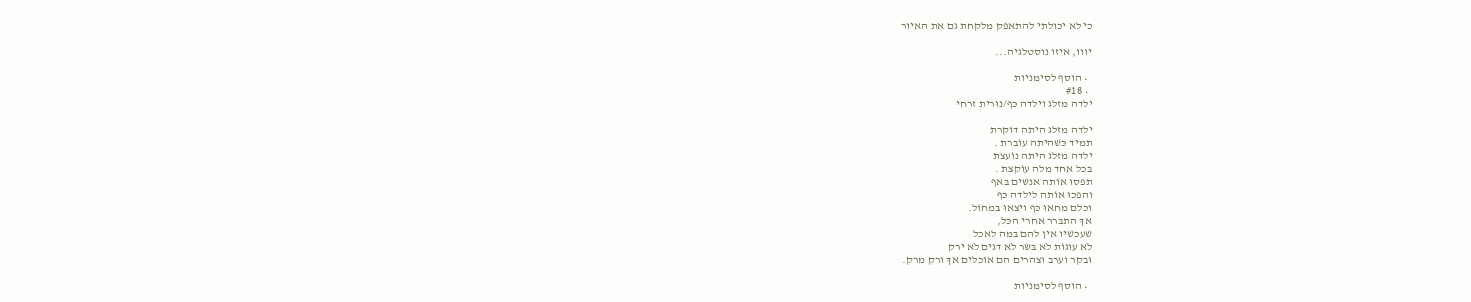כי לא יכולתי להתאפק מלקחת גם את האיור

יווו, איזו נוסטלגיה...

  • הוסף לסימניות
  • #18
ילדה מזלג וילדה כּף/נוּרית זרחי

ילדה מזלג היתה דוֹקרת
תמיד כּשׁהיתה עוֹברת .
ילדה מזלג היתה נוֹעצת
בּכל אחד מלה עוֹקצת .
תפסוּ אוֹתה אנשׁים בּאף
והפכוּ אוֹתה לילדה כּף
וכלם מחאוּ כּף ויצאוּ בּמחוֹל.
אךְ התבּרר אחרי הכּל,
שׁעכשׁיו אין להם בּמה לאכל
לֹא עוּגוֹת לֹא בּשׂר לֹא דגים לֹא ירק
וּבקר וערב וצהרים הם אוֹכלים אךְ ורק מרק.

  • הוסף לסימניות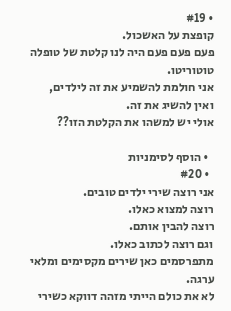• #19
קופצת על האשכול.
פעם פעם פעם היה לנו קלטת של טופלה טוטוריטו.
אני חולמת להשמיע את זה לילדים, ואין להשיג את זה.
אולי יש למשהו את הקלטת הזו??

  • הוסף לסימניות
  • #20
אני רוצה שירי ילדים טובים.
רוצה למצוא כאלו.
רוצה להבין אותם.
וגם רוצה לכתוב כאלו.
מתפרסמים כאן שירים מקסימים ומלאי ערגה.
לא את כולם הייתי מזהה דווקא כשירי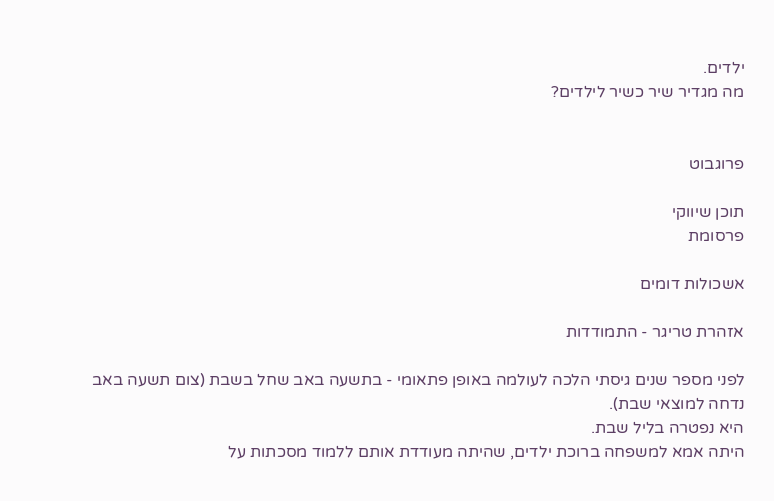ילדים.
מה מגדיר שיר כשיר לילדים?


פרוגבוט

תוכן שיווקי
פרסומת

אשכולות דומים

אזהרת טריגר - התמודדות

לפני מספר שנים גיסתי הלכה לעולמה באופן פתאומי - בתשעה באב שחל בשבת (צום תשעה באב נדחה למוצאי שבת).
היא נפטרה בליל שבת.
היתה אמא למשפחה ברוכת ילדים, שהיתה מעודדת אותם ללמוד מסכתות על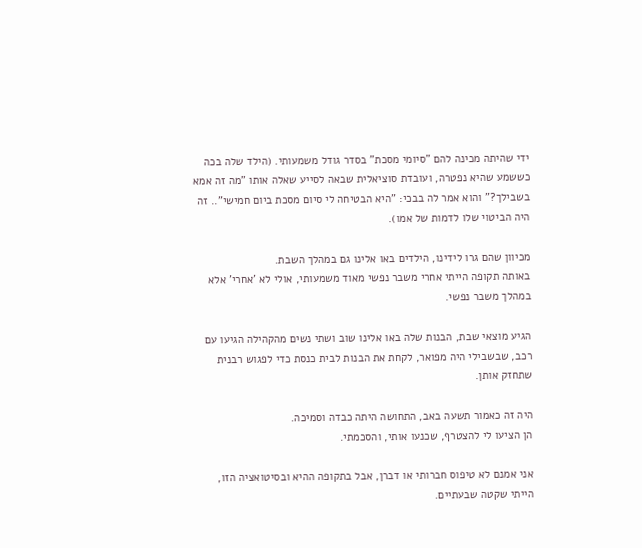ידי שהיתה מכינה להם "סיומי מסכת" בסדר גודל משמעותי. (הילד שלה בכה כששמע שהיא נפטרה, ועובדת סוציאלית שבאה לסייע שאלה אותו "מה זה אמא בשבילך?" והוא אמר לה בבכי: "היא הבטיחה לי סיום מסכת ביום חמישי".. זה היה הביטוי שלו לדמות של אמו).

מכיוון שהם גרו לידינו, הילדים באו אלינו גם במהלך השבת.
באותה תקופה הייתי אחרי משבר נפשי מאוד משמעותי, אולי לא 'אחרי' אלא במהלך משבר נפשי.

הגיע מוצאי שבת, הבנות שלה באו אלינו שוב ושתי נשים מהקהילה הגיעו עם רכב, שבשבילי היה מפואר, לקחת את הבנות לבית כנסת כדי לפגוש רבנית שתחזק אותן.

היה זה כאמור תשעה באב, התחושה היתה כבדה וסמיכה.
הן הציעו לי להצטרף, שכנעו אותי, והסכמתי.

אני אמנם לא טיפוס חברותי או דברן, אבל בתקופה ההיא ובסיטואציה הזו, הייתי שקטה שבעתיים.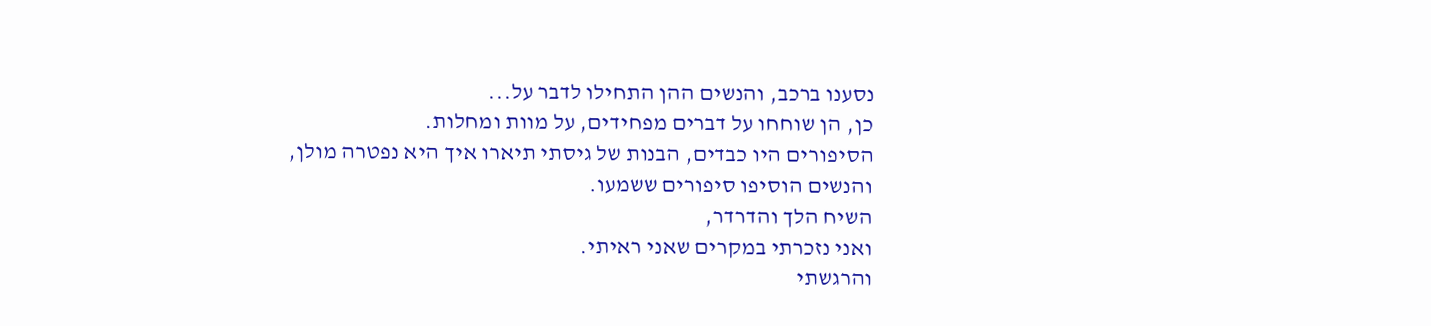נסענו ברכב, והנשים ההן התחילו לדבר על...
כן, הן שוחחו על דברים מפחידים, על מוות ומחלות.
הסיפורים היו כבדים, הבנות של גיסתי תיארו איך היא נפטרה מולן,
והנשים הוסיפו סיפורים ששמעו.
השיח הלך והדרדר,
ואני נזכרתי במקרים שאני ראיתי.
והרגשתי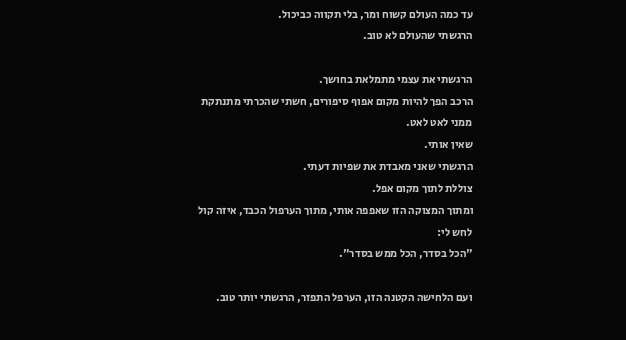עד כמה העולם קשוח ומר, בלי תקווה כביכול.
הרגשתי שהעולם לא טוב.

הרגשתי את עצמי מתמלאת בחושך.
הרכב הפך להיות מקום אפוף סיפורים, חשתי שהכרתי מתנתקת ממני לאט לאט.
שאין אותי.
הרגשתי שאני מאבדת את שפיות דעתי.
צוללת לתוך מקום אפל.
ומתוך המצוקה הזו שאפפה אותי, מתוך הערפול הכבד, איזה קול לחש לי:
"הכל בסדר, הכל ממש בסדר".

ועם הלחישה הקטנה הזו, הערפל התפזר, הרגשתי יותר טוב.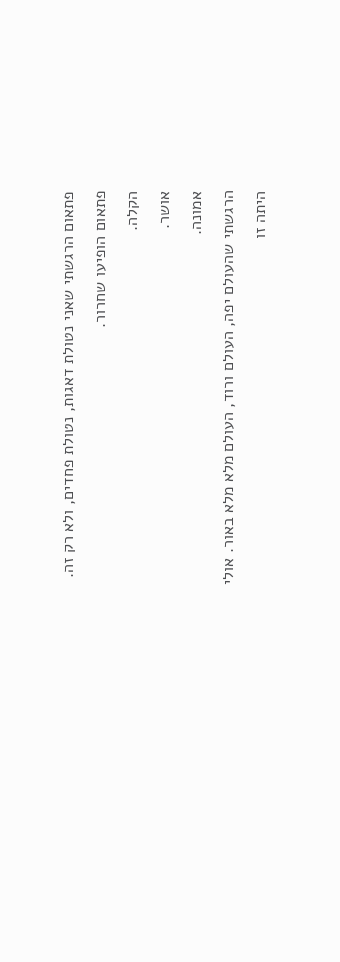פתאום הרגשתי שאני נטולת דאגות, נטולת פחדים, ולא רק זה.
פתאום הופיעו שחרור.
הקלה.
אושר.
אמונה.
הרגשתי שהעולם יפה, העולם ורוד, העולם מלא מלא באור. אולי היתה זו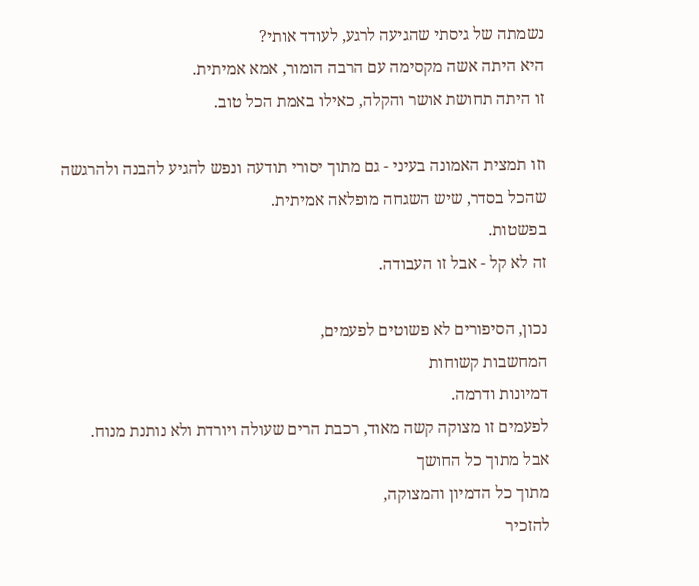נשמתה של גיסתי שהגיעה לרגע, לעודד אותי?
היא היתה אשה מקסימה עם הרבה הומור, אמא אמיתית.
זו היתה תחושת אושר והקלה, כאילו באמת הכל טוב.

וזו תמצית האמונה בעיני - גם מתוך יסורי תודעה ונפש להגיע להבנה ולהרגשה שהכל בסדר, שיש השגחה מופלאה אמיתית.
בפשטות.
זה לא קל - אבל זו העבודה.

נכון, הסיפורים לא פשוטים לפעמים,
המחשבות קשוחות
דמיונות ודרמה.
לפעמים זו מצוקה קשה מאוד, רכבת הרים שעולה ויורדת ולא נותנת מנוח.
אבל מתוך כל החושך
מתוך כל הדמיון והמצוקה,
להזכיר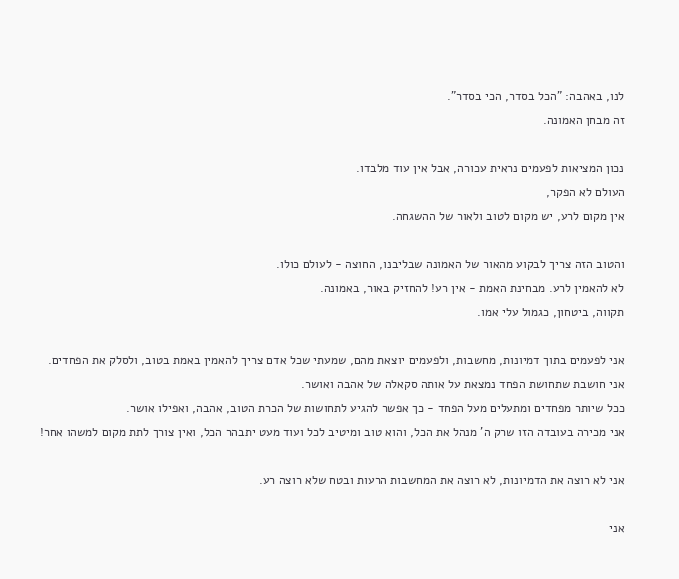לנו, באהבה: "הכל בסדר, הכי בסדר".
זה מבחן האמונה.

נכון המציאות לפעמים נראית עכורה, אבל אין עוד מלבדו.
העולם לא הפקר,
אין מקום לרע, יש מקום לטוב ולאור של ההשגחה.

והטוב הזה צריך לבקוע מהאור של האמונה שבליבנו, החוצה - לעולם כולו.
לא להאמין לרע. מבחינת האמת - אין רע! להחזיק באור, באמונה.
תקווה, ביטחון, כגמול עלי אמו.

אני לפעמים בתוך דמיונות, מחשבות, ולפעמים יוצאת מהם, שמעתי שכל אדם צריך להאמין באמת בטוב, ולסלק את הפחדים.
אני חושבת שתחושת הפחד נמצאת על אותה סקאלה של אהבה ואושר.
ככל שיותר מפחדים ומתעלים מעל הפחד - כך אפשר להגיע לתחושות של הכרת הטוב, אהבה, ואפילו אושר.
אני מכירה בעובדה הזו שרק ה' מנהל את הכל, והוא טוב ומיטיב לכל ועוד מעט יתבהר הכל, ואין צורך לתת מקום למשהו אחר!

אני לא רוצה את הדמיונות, לא רוצה את המחשבות הרעות ובטח שלא רוצה רע.

אני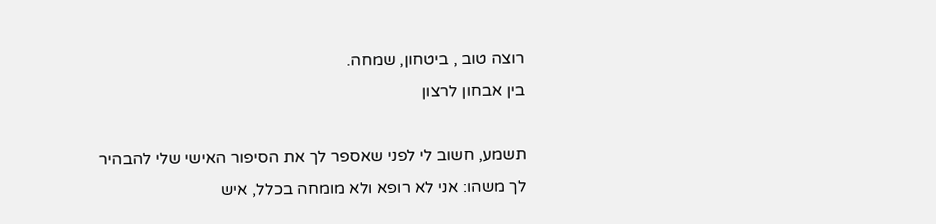רוצה טוב , ביטחון, שמחה.
בין אבחון לרצון

תשמע, חשוב לי לפני שאספר לך את הסיפור האישי שלי להבהיר לך משהו: אני לא רופא ולא מומחה בכלל, איש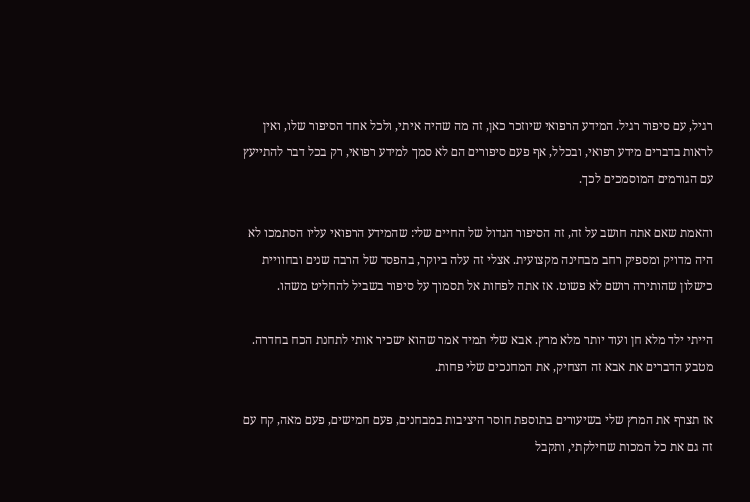רגיל, עם סיפור רגיל. המידע הרפואי שיוזכר כאן, זה מה שהיה איתי, ולכל אחד הסיפור שלו, ואין לראות בדברים מידע רפואי, ובכלל, אף פעם סיפורים הם לא סמך למידע רפואי, רק בכל דבר להתייעץ עם הגורמים המוסמכים לכך.

והאמת שאם אתה חושב על זה, זה הסיפור הגדול של החיים שלי: שהמידע הרפואי עליו הסתמכו לא היה מדויק ומספיק רחב מבחינה מקצועית. אצלי זה עלה ביוקר, בהפסד של הרבה שנים ובחוויית כישלון שהותירה רושם לא פשוט. אז אתה לפחות אל תסמוך על סיפור בשביל להחליט משהו.

הייתי ילד מלא חן ועוד יותר מלא מרץ. אבא שלי תמיד אמר שהוא ישכיר אותי לתחנת הכח בחדרה. מטבע הדברים את אבא זה הצחיק, את המחנכים שלי פחות.

אז תצרף את המרץ שלי בשיעורים בתוספת חוסר היציבות במבחנים, פעם חמישים, פעם מאה, קח עם זה גם את כל המכות שחילקתי, ותקבל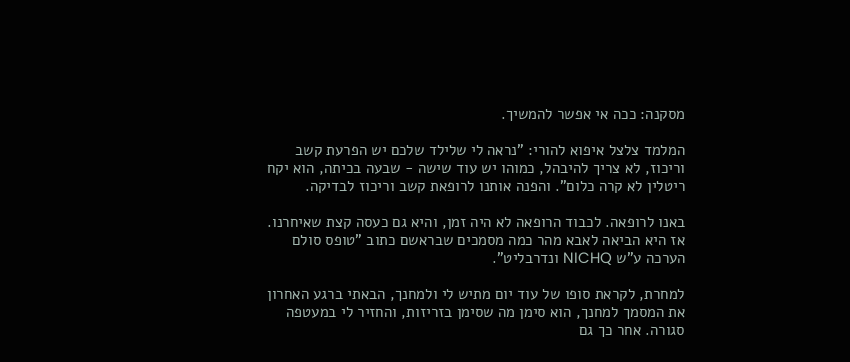מסקנה: ככה אי אפשר להמשיך.

המלמד צלצל איפוא להורי: "נראה לי שלילד שלכם יש הפרעת קשב וריכוז, לא צריך להיבהל, כמוהו יש עוד שישה - שבעה בכיתה, הוא יקח ריטלין לא קרה כלום". והפנה אותנו לרופאת קשב וריכוז לבדיקה.

באנו לרופאה. לכבוד הרופאה לא היה זמן, והיא גם כעסה קצת שאיחרנו. אז היא הביאה לאבא מהר כמה מסמכים שבראשם כתוב "טופס סולם הערכה ע"ש NICHQ ונדרבליט".

למחרת, לקראת סופו של עוד יום מתיש לי ולמחנך, הבאתי ברגע האחרון את המסמך למחנך, הוא סימן מה שסימן בזריזות, והחזיר לי במעטפה סגורה. אחר כך גם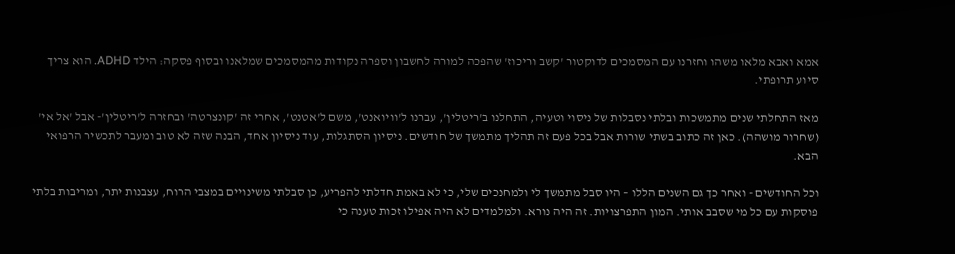אמא ואבא מלאו משהו וחזרנו עם המסמכים לדוקטור 'קשב וריכוז' שהפכה למורה לחשבון וספרה נקודות מהמסמכים שמלאנו ובסוף פסקה: הילד ADHD. הוא צריך סיוע תרופתי.

מאז התחלתי שנים מתמשכות ובלתי נסבלות של ניסוי וטעיה, התחלנו ב'ריטלין', עברנו ל'וויואנט', משם ל'אטנט', אחרי זה 'קונצרטה' ובחזרה ל'ריטלין'- אבל 'אל אי' (שחרור מושהה). כאן זה כתוב בשתי שורות אבל בכל פעם זה תהליך מתמשך של חודשים. ניסיון הסתגלות, עוד ניסיון אחד, הבנה שזה לא טוב ומעבר לתכשיר הרפואי הבא.

וכל החודשים - ואחר כך גם השנים הללו – היו סבל מתמשך לי ולמחנכים שלי, כי לא באמת חדלתי להפריע, כן סבלתי משינויים במצבי הרוח, עצבנות יתר, ומריבות בלתי פוסקות עם כל מי שסבב אותי. המון התפרצויות. זה היה נורא. ולמלמדים לא היה אפילו זכות טענה כי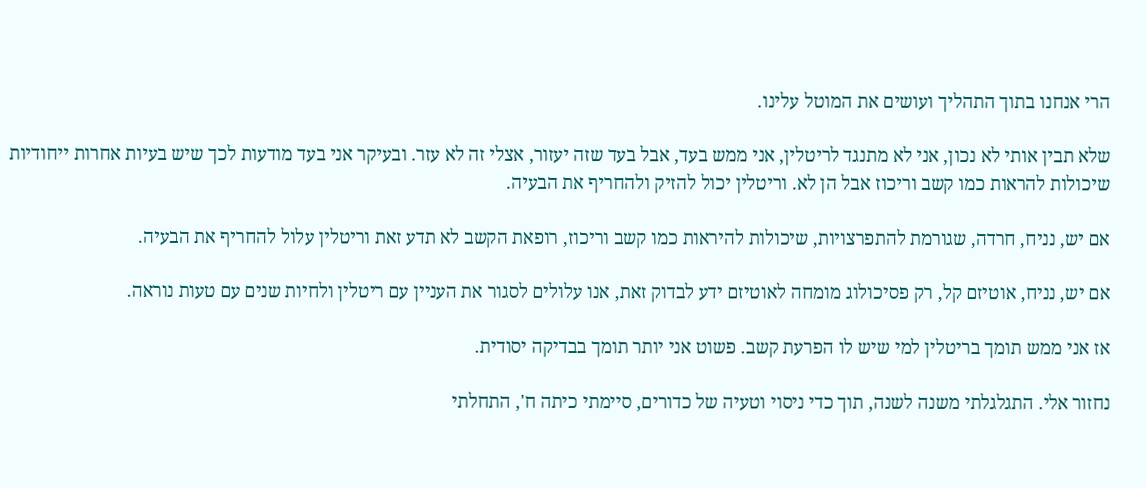הרי אנחנו בתוך התהליך ועושים את המוטל עלינו.

שלא תבין אותי לא נכון, אני לא מתנגד לריטלין, אני ממש בעד, אבל בעד שזה יעזור, אצלי זה לא עזר. ובעיקר אני בעד מודעות לכך שיש בעיות אחרות ייחודיות שיכולות להראות כמו קשב וריכוז אבל הן לא. וריטלין יכול להזיק ולהחריף את הבעיה.

אם יש, נניח, חרדה, שגורמת להתפרצויות, שיכולות להיראות כמו קשב וריכוז, רופאת הקשב לא תדע זאת וריטלין עלול להחריף את הבעיה.

אם יש, נניח, אוטיזם קל, רק פסיכולוג מומחה לאוטיזם ידע לבדוק זאת, אנו עלולים לסגור את העניין עם ריטלין ולחיות שנים עם טעות נוראה.

אז אני ממש תומך בריטלין למי שיש לו הפרעת קשב. פשוט אני יותר תומך בבדיקה יסודית.

נחזור אלי. התגלגלתי משנה לשנה, תוך כדי ניסוי וטעיה של כדורים, סיימתי כיתה ח', התחלתי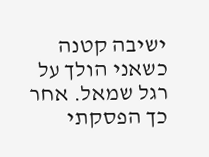ישיבה קטנה כשאני הולך על רגל שמאל. אחר כך הפסקתי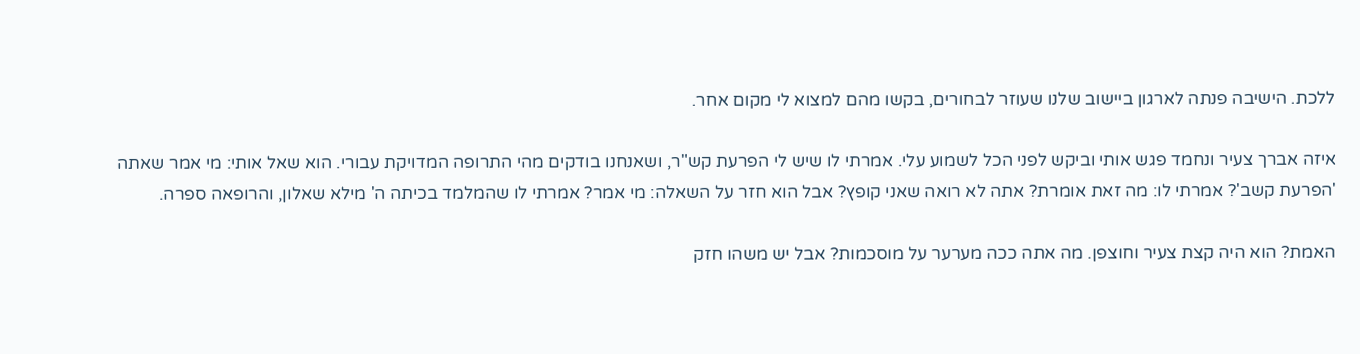ללכת. הישיבה פנתה לארגון ביישוב שלנו שעוזר לבחורים, בקשו מהם למצוא לי מקום אחר.

איזה אברך צעיר ונחמד פגש אותי וביקש לפני הכל לשמוע עלי. אמרתי לו שיש לי הפרעת קש"ר, ושאנחנו בודקים מהי התרופה המדויקת עבורי. הוא שאל אותי: מי אמר שאתה 'הפרעת קשב'? אמרתי לו: מה זאת אומרת? אתה לא רואה שאני קופץ? אבל הוא חזר על השאלה: מי אמר? אמרתי לו שהמלמד בכיתה ה' מילא שאלון, והרופאה ספרה.

האמת? הוא היה קצת צעיר וחוצפן. מה אתה ככה מערער על מוסכמות? אבל יש משהו חזק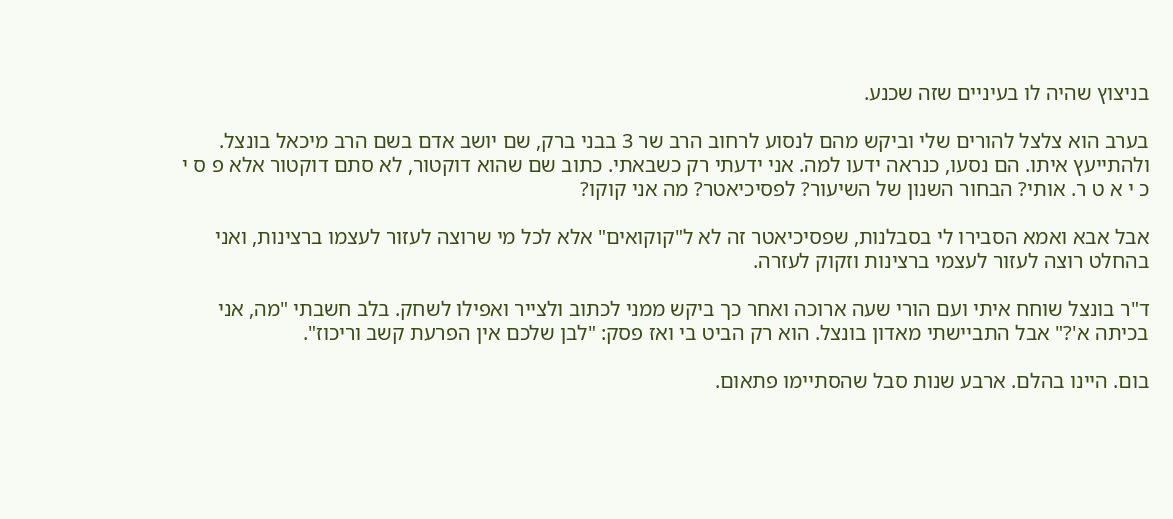בניצוץ שהיה לו בעיניים שזה שכנע.

בערב הוא צלצל להורים שלי וביקש מהם לנסוע לרחוב הרב שר 3 בבני ברק, שם יושב אדם בשם הרב מיכאל בונצל. ולהתייעץ איתו. הם נסעו, כנראה ידעו למה. אני ידעתי רק כשבאתי. כתוב שם שהוא דוקטור, לא סתם דוקטור אלא פ ס י כ י א ט ר. אותי? הבחור השנון של השיעור? לפסיכיאטר? מה אני קוקו?

אבל אבא ואמא הסבירו לי בסבלנות, שפסיכיאטר זה לא ל"קוקואים" אלא לכל מי שרוצה לעזור לעצמו ברצינות, ואני בהחלט רוצה לעזור לעצמי ברצינות וזקוק לעזרה.

ד"ר בונצל שוחח איתי ועם הורי שעה ארוכה ואחר כך ביקש ממני לכתוב ולצייר ואפילו לשחק. בלב חשבתי "מה, אני בכיתה א'?" אבל התביישתי מאדון בונצל. הוא רק הביט בי ואז פסק: "לבן שלכם אין הפרעת קשב וריכוז".

בום. היינו בהלם. ארבע שנות סבל שהסתיימו פתאום.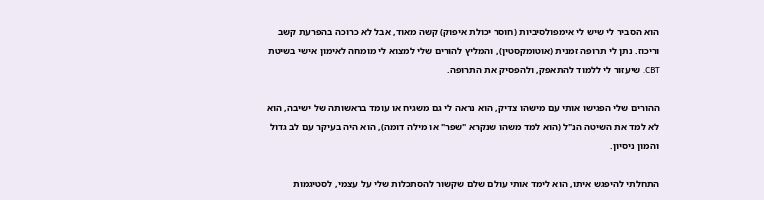הוא הסביר לי שיש לי אימפולסיביות (חוסר יכולת איפוק) קשה מאוד, אבל לא כרוכה בהפרעת קשב וריכוז. נתן לי תרופה זמנית (אוטומקסטין), והמליץ להורים שלי למצוא לי מומחה לאימון אישי בשיטת CBT. שיעזור לי ללמוד להתאפק, ולהפסיק את התרופה.

ההורים שלי הפגישו אותי עם מישהו צדיק, הוא נראה לי גם משגיח או עומד בראשותה של ישיבה, הוא לא למד את השיטה הנ"ל (הוא למד משהו שנקרא "שפר" או מילה דומה), הוא היה בעיקר עם לב גדול והמון ניסיון.

התחלתי להיפגש איתו, הוא לימד אותי עולם שלם שקשור להסתכלות שלי על עצמי, לסטיגמות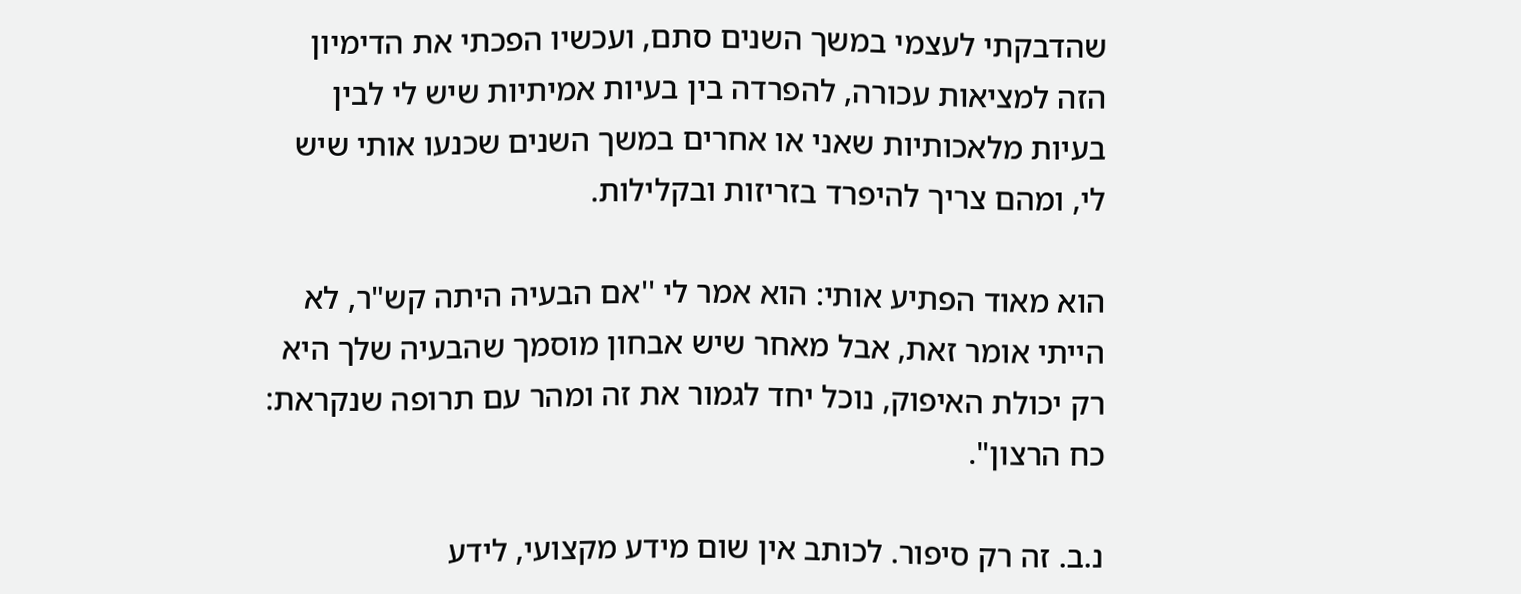שהדבקתי לעצמי במשך השנים סתם, ועכשיו הפכתי את הדימיון הזה למציאות עכורה, להפרדה בין בעיות אמיתיות שיש לי לבין בעיות מלאכותיות שאני או אחרים במשך השנים שכנעו אותי שיש לי, ומהם צריך להיפרד בזריזות ובקלילות.

הוא מאוד הפתיע אותי: הוא אמר לי ''אם הבעיה היתה קש"ר, לא הייתי אומר זאת, אבל מאחר שיש אבחון מוסמך שהבעיה שלך היא רק יכולת האיפוק, נוכל יחד לגמור את זה ומהר עם תרופה שנקראת: כח הרצון".

נ.ב. זה רק סיפור. לכותב אין שום מידע מקצועי, לידע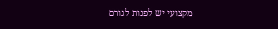מקצועי יש לפנות לגורם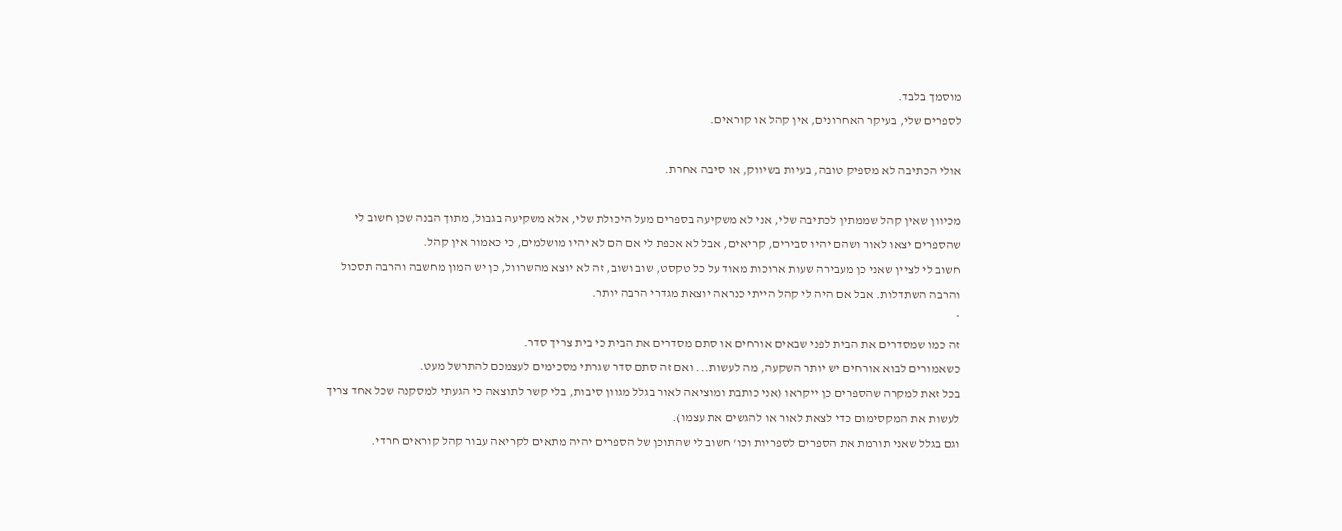מוסמך בלבד.
לספרים שלי, בעיקר האחרונים, אין קהל או קוראים.

אולי הכתיבה לא מספיק טובה, בעיות בשיווק, או סיבה אחרת.

מכיוון שאין קהל שממתין לכתיבה שלי, אני לא משקיעה בספרים מעל היכולת שלי, אלא משקיעה בגבול, מתוך הבנה שכן חשוב לי שהספרים יצאו לאור ושהם יהיו סבירים, קריאים, אבל לא אכפת לי אם הם לא יהיו מושלמים, כי כאמור אין קהל.
חשוב לי לציין שאני כן מעבירה שעות ארוכות מאוד על כל טקסט, שוב ושוב, זה לא יוצא מהשרוול, כן יש המון מחשבה והרבה תסכול והרבה השתדלות. אבל אם היה לי קהל הייתי כנראה יוצאת מגדרי הרבה יותר.
*
זה כמו שמסדרים את הבית לפני שבאים אורחים או סתם מסדרים את הבית כי בית צריך סדר.
כשאמורים לבוא אורחים יש יותר השקעה, מה לעשות... ואם זה סתם סדר שגרתי מסכימים לעצמכם להתרשל מעט.
בכל זאת למקרה שהספרים כן ייקראו (אני כותבת ומוציאה לאור בגלל מגוון סיבות, בלי קשר לתוצאה כי הגעתי למסקנה שכל אחד צריך לעשות את המקסימום כדי לצאת לאור או להגשים את עצמו).
וגם בגלל שאני תורמת את הספרים לספריות וכו' חשוב לי שהתוכן של הספרים יהיה מתאים לקריאה עבור קהל קוראים חרדי.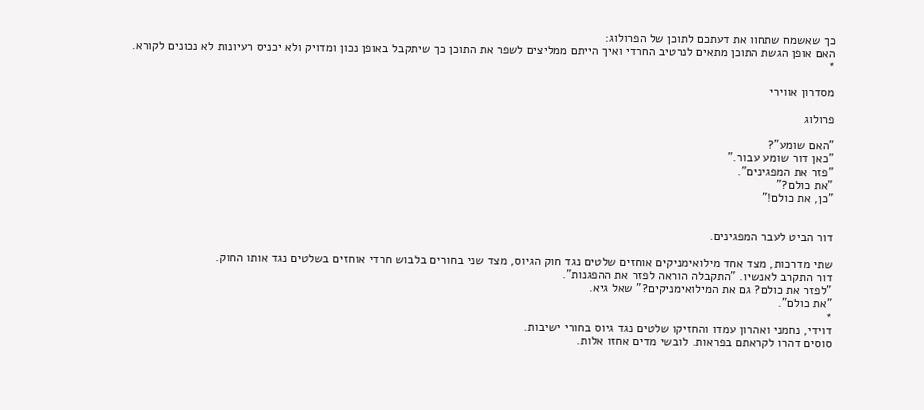כך שאשמח שתחוו את דעתכם לתוכן של הפרולוג:
האם אופן הגשת התוכן מתאים לנרטיב החרדי ואיך הייתם ממליצים לשפר את התוכן כך שיתקבל באופן נכון ומדויק ולא יכניס רעיונות לא נכונים לקורא.
*

מסדרון אווירי

פרולוג

"האם שומע"?
"כאן דור שומע עבור."
"פזר את המפגינים".
"את כולם?"
"כן, את כולם!"


דור הביט לעבר המפגינים.

שתי מדרכות, מצד אחד מילואימניקים אוחזים שלטים נגד חוק הגיוס, מצד שני בחורים בלבוש חרדי אוחזים בשלטים נגד אותו החוק.
דור התקרב לאנשיו. "התקבלה הוראה לפזר את ההפגנות".
"לפזר את כולם? גם את המילואימניקים?" שאל גיא.
"את כולם".
*
דוידי, נחמני ואהרון עמדו והחזיקו שלטים נגד גיוס בחורי ישיבות.
סוסים דהרו לקראתם בפראות. לובשי מדים אחזו אלות.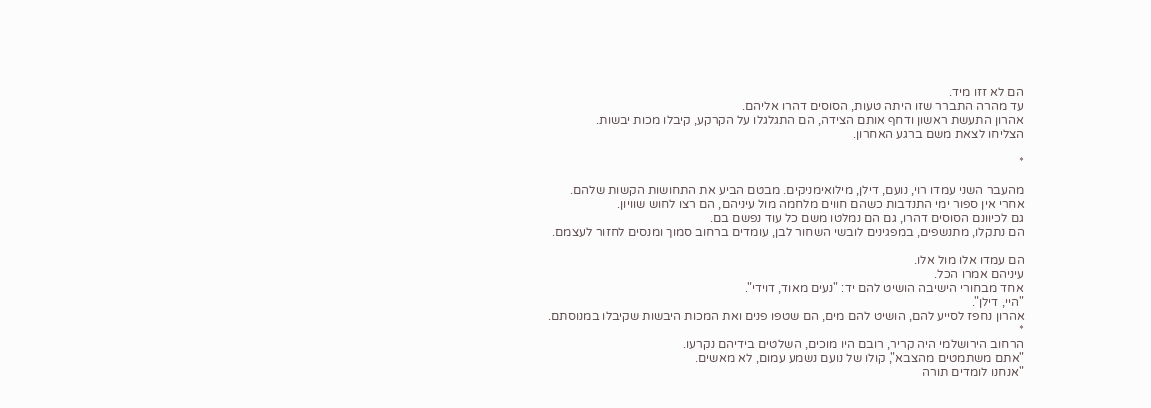הם לא זזו מיד.
עד מהרה התברר שזו היתה טעות, הסוסים דהרו אליהם.
אהרון התעשת ראשון ודחף אותם הצידה, הם התגלגלו על הקרקע, קיבלו מכות יבשות.
הצליחו לצאת משם ברגע האחרון.

*

מהעבר השני עמדו רוי, נועם, דילן, מילואימניקים. מבטם הביע את התחושות הקשות שלהם.
אחרי אין ספור ימי התנדבות כשהם חווים מלחמה מול עיניהם, הם רצו לחוש שוויון.
גם לכיוונם הסוסים דהרו, גם הם נמלטו משם כל עוד נפשם בם.
הם נתקלו, מתנשפים, במפגינים לובשי השחור לבן, עומדים ברחוב סמוך ומנסים לחזור לעצמם.

הם עמדו אלו מול אלו.
עיניהם אמרו הכל.
אחד מבחורי הישיבה הושיט להם יד: "נעים מאוד, דוידי".
"היי, דילן".
אהרון נחפז לסייע להם, הושיט להם מים, הם שטפו פנים ואת המכות היבשות שקיבלו במנוסתם.
*
הרחוב הירושלמי היה קריר, רובם היו מוכים, השלטים בידיהם נקרעו.
"אתם משתמטים מהצבא", קולו של נועם נשמע עמום, לא מאשים.
"אנחנו לומדים תורה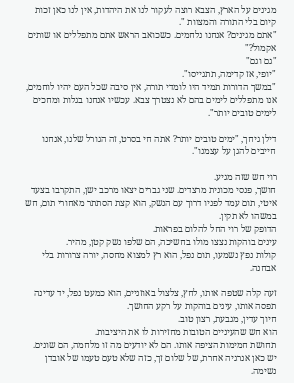מגינים על הארץ, הצבא רוצה לעקור לנו את היהדות, אין לנו כאן זכות קיום בלי התורה והמצוות ".
"אתם מגינים? אנחנו נלחמים. כשכואב הראש אתם מתפללים או שותים אקמול?"
"גם וגם"
"יופי, אז קדימה, תתגייסו".
"במשך הדורות תמיד היו לומדי תורה, אין סיבה שכל העם יהיו לוחמים, אנו מתפללים לימים בהם לא נצטרך צבא. עכשיו אנחנו בגלות ומחכים לימים טובים יותר".

דילן גיחך, "ימים טובים יותר? אתה חי בסרט, זה הגורל שלנו, אנחנו חייבים להגן על עצמנו".

רוי חש שזה מגיע.
חושך, פנסי מכונית מרצדים. שני גברים יצאו מרכב ישן, התקרבו בצעד איטי, תום עמד לפניו דרוך עם הנשק, הוא קצת הסתתר מאחורי תום, חש במשהו לא תקין.
הדופק של רוי החל להלום בפראות.
עינים בוהקות נצצו מולו בחשיכה, הם שלפו נשק קטן, מהיר.
קולות נפץ נשמעו, תום נפל, הוא רץ למצוא מחסה, יורה צרורות בלי אבחנה.

זעה קלה שטפה אותו, לחץ, צלצול באוזניים, הוא כמעט נפל, יד עדינה תפסה אותו, עינים בוהקות על רקע החושך.
חיוך עדין, מגבעת, רצון טוב.
הוא חש שהעיניים הטובות מחזירות לו את היציבות.
תחושת חמימות הציפה אותו. הם לא יודעים מה זו מלחמה, הם שונים. יש כאן אנרגיה אחרת, של שלום זך, כזה שלא טעם טעמו של אובדן נשימה.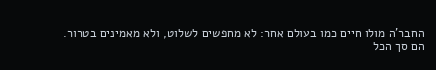החבר'ה מולו חיים כמו בעולם אחר: לא מחפשים לשלוט, ולא מאמינים בטרור.
הם סך הכל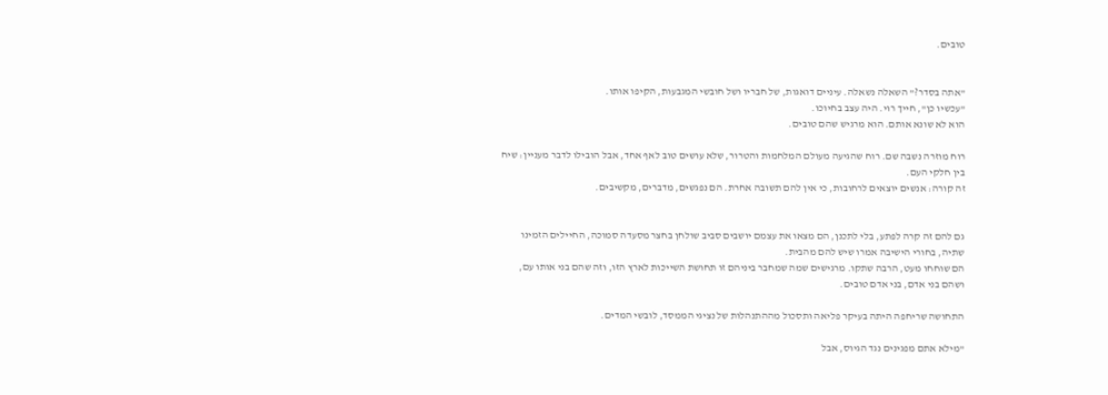טובים.


"אתה בסדר?" השאלה נשאלה. עיניים דואגות, של חבריו ושל חובשי המגבעות, הקיפו אותו.
"עכשיו כן", חייך רוי. היה עצב בחיוכו.
הוא לא שונא אותם. הוא מרגיש שהם טובים.

רוח מוזרה נשבה שם. רוח שהגיעה מעולם המלחמות והטרור, שלא עושים טוב לאף אחד, אבל הובילו לדבר מעניין: שיח בין חלקי העם.
זה קורה: אנשים יוצאים לרחובות, כי אין להם תשובה אחרת. הם נפגשים, מדברים, מקשיבים.


גם להם זה קרה לפתע, בלי לתכנן, הם מצאו את עצמם יושבים סביב שולחן בחצר מסעדה סמוכה, החיילים הזמינו שתיה, בחורי הישיבה אמרו שיש להם מהבית.
הם שוחחו מעט, הרבה שתקו. מרגישים שמה שמחבר ביניהם זו תחושת השייכות לארץ הזו, וזה שהם בני אותו עם, ושהם בני אדם, בני אדם טובים.

התחושה שריחפה היתה בעיקר פליאה ותסכול מההתנהלות של נציגי הממסד, לובשי המדים.

"מילא אתם מפגינים נגד הגיוס, אבל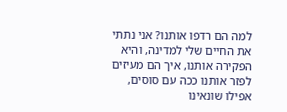למה הם רדפו אותנו? אני נתתי את החיים שלי למדינה, והיא הפקירה אותנו, איך הם מעיזים לפזר אותנו ככה עם סוסים, אפילו שונאינו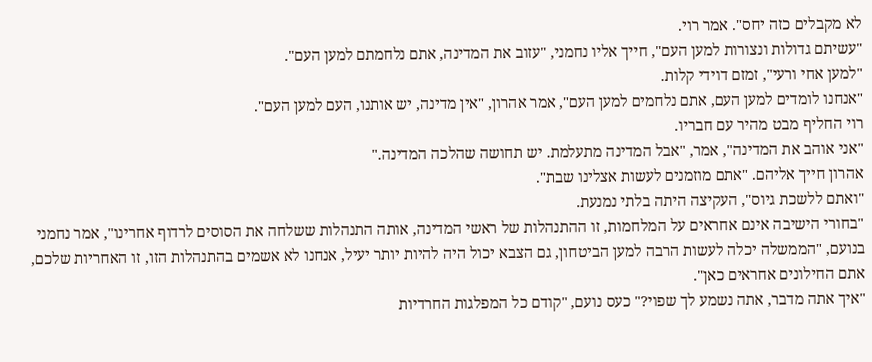לא מקבלים כזה יחס". אמר רוי.
"עשיתם גדולות ונצורות למען העם", חייך אליו נחמני, "עזוב את המדינה, אתם נלחמתם למען העם".
"למען אחי ורעי", זמזם דוידי קלות.
"אנחנו לומדים למען העם, אתם נלחמים למען העם", אמר אהרון, "אין מדינה, יש אותנו, העם למען העם".
רוי החליף מבט מהיר עם חבריו.
"אני אוהב את המדינה", אמר, "אבל המדינה מתעלמת. יש תחושה שהלכה המדינה."
אהרון חייך אליהם. "אתם מוזמנים לעשות אצלינו שבת".
"ואתם ללשכת גיוס", העקיצה היתה בלתי נמנעת.
"בחורי הישיבה אינם אחראים על המלחמות, זו ההתנהלות של ראשי המדינה, אותה התנהלות ששלחה את הסוסים לרדוף אחרינו", אמר נחמני בנועם, "הממשלה יכלה לעשות הרבה למען הביטחון, גם הצבא יכול היה להיות יותר יעיל, אנחנו לא אשמים בהתנהלות הזו, זו האחריות שלכם, אתם החילונים אחראים כאן".
"איך אתה מדבר, אתה נשמע לך שפוי?" כעס נועם, "קודם כל המפלגות החרדיות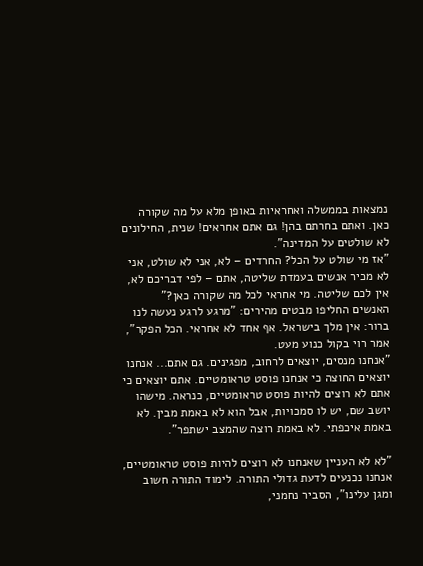נמצאות בממשלה ואחראיות באופן מלא על מה שקורה כאן. ואתם בחרתם בהן! גם אתם אחראים! שנית, החילונים לא שולטים על המדינה".
"אז מי שולט על הכל? החרדים – לא, אני לא שולט, אני לא מכיר אנשים בעמדת שליטה, אתם – לפי דבריכם לא, אין לכם שליטה. מי אחראי לכל מה שקורה כאן?"
האנשים החליפו מבטים מהירים: "מרגע לרגע נעשה לנו ברור: אין מלך בישראל. אף אחד לא אחראי. הכל הפקר", אמר רוי בקול כנוע מעט.
"אנחנו מנסים, יוצאים לרחוב, מפגינים. גם אתם... אנחנו יוצאים החוצה כי אנחנו פוסט טראומטיים. אתם יוצאים כי אתם לא רוצים להיות פוסט טראומטיים, כנראה. מישהו יושב שם, יש לו סמכויות, אבל הוא לא באמת מבין. לא באמת איכפתי. לא באמת רוצה שהמצב ישתפר".

"לא לא העניין שאנחנו לא רוצים להיות פוסט טראומטיים, אנחנו נכנעים לדעת גדולי התורה. לימוד התורה חשוב ומגן עלינו", הסביר נחמני,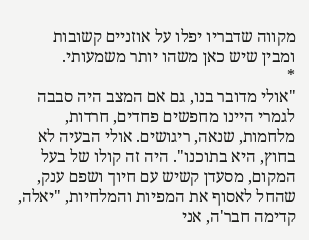מקווה שדבריו יפלו על אוזניים קשובות ומבין שיש כאן משהו יותר משמעותי.
*
"אולי מדובר בנו, גם אם המצב היה סבבה לגמרי היינו מחפשים פחדים, חרדות, מלחמות, שנאה, ריגושים. אולי הבעיה לא בחוץ, היא בתוכנו". היה זה קולו של בעל המקום, מסעדן קשיש עם חיוך ושפם ענק, שהחל לאסוף את המפיות והמלחיות, "יאלה, קדימה חבר'ה, אני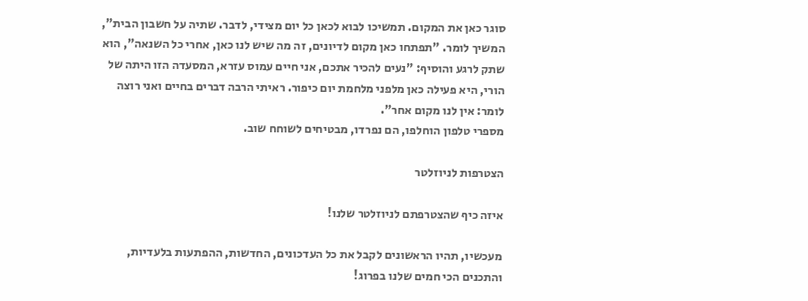סוגר כאן את המקום. תמשיכו לבוא לכאן כל יום מצידי, לדבר. שתיה על חשבון הבית", המשיך לומר. "תפתחו כאן מקום לדיונים, זה מה שיש לנו כאן, אחרי כל השנאה", הוא שתק לרגע והוסיף: "נעים להכיר אתכם, אני חיים עמוס עזרא, המסעדה הזו היתה של הורי, היא פעילה כאן מלפני מלחמת יום כיפור. ראיתי הרבה דברים בחיים ואני רוצה לומר: אין לנו מקום אחר".
מספרי טלפון הוחלפו, הם נפרדו, מבטיחים לשוחח שוב.

הצטרפות לניוזלטר

איזה כיף שהצטרפתם לניוזלטר שלנו!

מעכשיו, תהיו הראשונים לקבל את כל העדכונים, החדשות, ההפתעות בלעדיות, והתכנים הכי חמים שלנו בפרוג!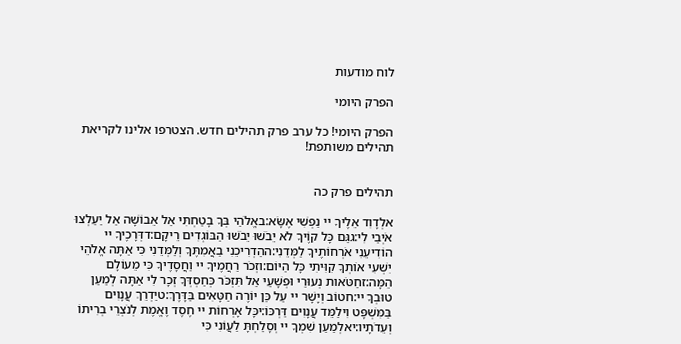לוח מודעות

הפרק היומי

הפרק היומי! כל ערב פרק תהילים חדש. הצטרפו אלינו לקריאת תהילים משותפת!


תהילים פרק כה

אלְדָוִד אֵלֶיךָ יי נַפְשִׁי אֶשָּׂא:באֱלֹהַי בְּךָ בָטַחְתִּי אַל אֵבוֹשָׁה אַל יַעַלְצוּ אֹיְבַי לִי:גגַּם כָּל קוֶֹיךָ לֹא יֵבֹשׁוּ יֵבֹשׁוּ הַבּוֹגְדִים רֵיקָם:דדְּרָכֶיךָ יי הוֹדִיעֵנִי אֹרְחוֹתֶיךָ לַמְּדֵנִי:ההַדְרִיכֵנִי בַאֲמִתֶּךָ וְלַמְּדֵנִי כִּי אַתָּה אֱלֹהֵי יִשְׁעִי אוֹתְךָ קִוִּיתִי כָּל הַיּוֹם:וזְכֹר רַחֲמֶיךָ יי וַחֲסָדֶיךָ כִּי מֵעוֹלָם הֵמָּה:זחַטֹּאות נְעוּרַי וּפְשָׁעַי אַל תִּזְכֹּר כְּחַסְדְּךָ זְכָר לִי אַתָּה לְמַעַן טוּבְךָ יי:חטוֹב וְיָשָׁר יי עַל כֵּן יוֹרֶה חַטָּאִים בַּדָּרֶךְ:טיַדְרֵךְ עֲנָוִים בַּמִּשְׁפָּט וִילַמֵּד עֲנָוִים דַּרְכּוֹ:יכָּל אָרְחוֹת יי חֶסֶד וֶאֱמֶת לְנֹצְרֵי בְרִיתוֹ וְעֵדֹתָיו:יאלְמַעַן שִׁמְךָ יי וְסָלַחְתָּ לַעֲוֹנִי כִּי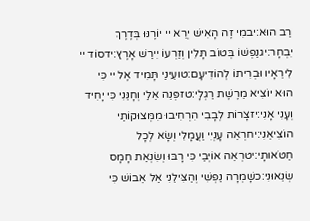רַב הוּא:יבמִי זֶה הָאִישׁ יְרֵא יי יוֹרֶנּוּ בְּדֶרֶךְ יִבְחָר:יגנַפְשׁוֹ בְּטוֹב תָּלִין וְזַרְעוֹ יִירַשׁ אָרֶץ:ידסוֹד יי לִירֵאָיו וּבְרִיתוֹ לְהוֹדִיעָם:טועֵינַי תָּמִיד אֶל יי כִּי הוּא יוֹצִיא מֵרֶשֶׁת רַגְלָי:טזפְּנֵה אֵלַי וְחָנֵּנִי כִּי יָחִיד וְעָנִי אָנִי:יזצָרוֹת לְבָבִי הִרְחִיבוּ מִמְּצוּקוֹתַי הוֹצִיאֵנִי:יחרְאֵה עָנְיִי וַעֲמָלִי וְשָׂא לְכָל חַטֹּאותָי:יטרְאֵה אוֹיְבַי כִּי רָבּוּ וְשִׂנְאַת חָמָס שְׂנֵאוּנִי:כשָׁמְרָה נַפְשִׁי וְהַצִּילֵנִי אַל אֵבוֹשׁ כִּי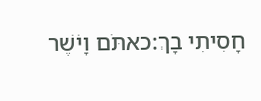חָסִיתִי בָךְ:כאתֹּם וָיֹשֶׁר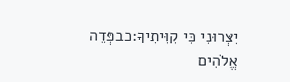יִצְּרוּנִי כִּי קִוִּיתִיךָ:כבפְּדֵה אֱלֹהִים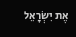אֶת יִשְׂרָאֵל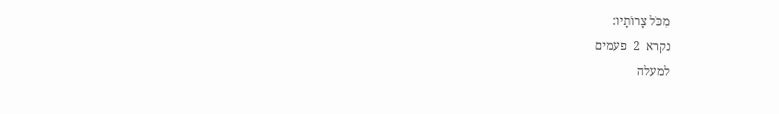מִכֹּל צָרוֹתָיו:
נקרא  2  פעמים
למעלה